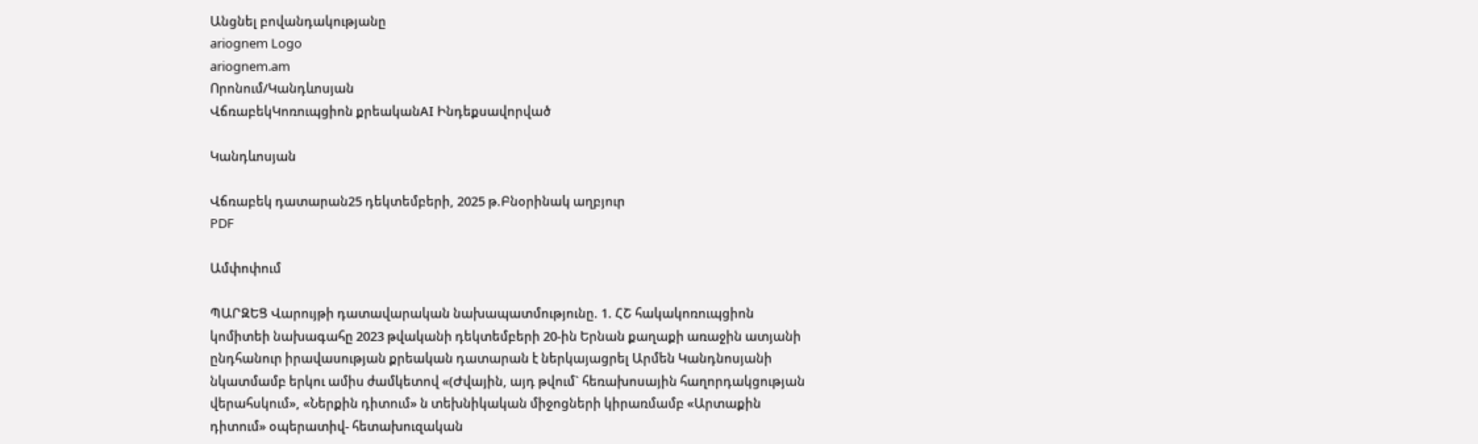Անցնել բովանդակությանը
ariognem Logo
ariognem.am
Որոնում/Կանդևոսյան
ՎճռաբեկԿոռուպցիոն քրեականAI Ինդեքսավորված

Կանդևոսյան

Վճռաբեկ դատարան25 դեկտեմբերի, 2025 թ.Բնօրինակ աղբյուր
PDF

Ամփոփում

ՊԱՐԶԵՑ Վարույթի դատավարական նախապատմությունը. 1. ՀՇ հակակոռուպցիոն կոմիտեի նախագահը 2023 թվականի դեկտեմբերի 20-ին Երնան քաղաքի առաջին ատյանի ընդհանուր իրավասության քրեական դատարան է ներկայացրել Արմեն Կանդնոսյանի նկատմամբ երկու ամիս ժամկետով «(Ժվային, այդ թվում` հեռախոսային հաղորդակցության վերահսկում», «Ներքին դիտում» ն տեխնիկական միջոցների կիրառմամբ «Արտաքին դիտում» օպերատիվ- հետախուզական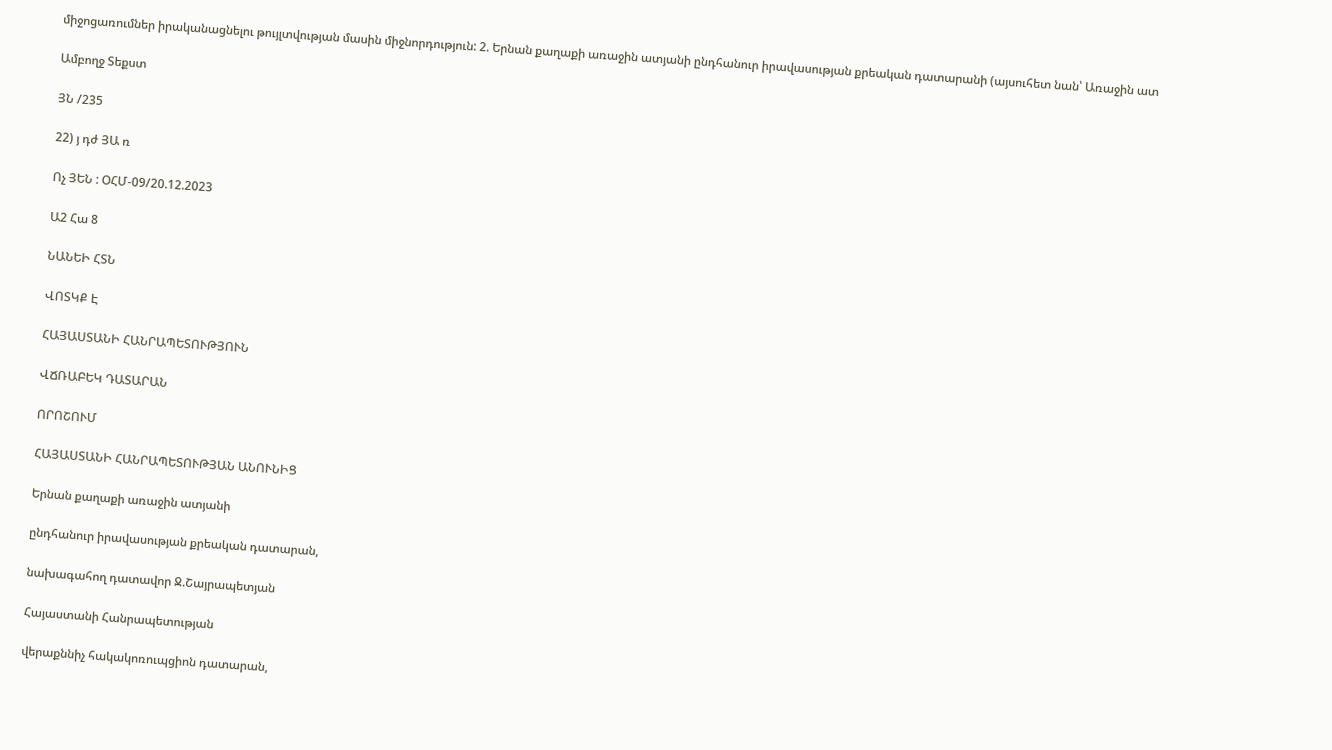միջոցառումներ իրականացնելու թույլտվության մասին միջնորդություն: 2. Երնան քաղաքի առաջին ատյանի ընդհանուր իրավասության քրեական դատարանի (այսուհետ նան՝ Առաջին ատ

Ամբողջ Տեքստ

ՅՆ /235

22) յ դժ ՅԱ ռ

Ոչ ՅԵՆ : ՕՀՄ-09/20.12.2023

Ա2 Հա 8

ՆԱՆԵԻ ՀՏՆ

ՎՈՏԿՔ Է

ՀԱՅԱՍՏԱՆԻ ՀԱՆՐԱՊԵՏՈՒԹՅՈՒՆ

ՎՃՌԱԲԵԿ ԴԱՏԱՐԱՆ

ՈՐՈՇՈՒՄ

ՀԱՅԱՍՏԱՆԻ ՀԱՆՐԱՊԵՏՈՒԹՅԱՆ ԱՆՈՒՆԻՑ

Երնան քաղաքի առաջին ատյանի

ընդհանուր իրավասության քրեական դատարան,

նախագահող դատավոր Ջ.Շայրապետյան

Հայաստանի Հանրապետության

վերաքննիչ հակակոռուպցիոն դատարան,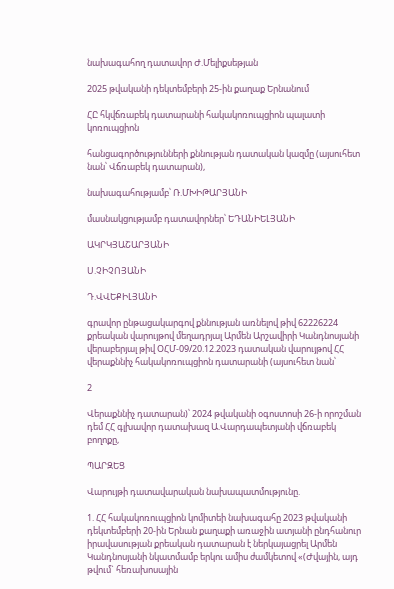նախագահող դատավոր Ժ.Մելիքսեթյան

2025 թվականի դեկտեմբերի 25-ին քաղաք Երնանում

ՀԸ հկվճռաբեկ դատարանի հակակոռուպցիոն պալատի կոռուպցիոն

հանցագործությունների քննության դատական կազմը (այսուհետ նան՝ Վճռաբեկ դատարան),

նախագահությամբ՝ Ռ.ՄԽԻԹԱՐՅԱՆԻ

մասնակցությամբ դատավորներ՝ ԵԴԱՆԻԵԼՅԱՆԻ

ԱԿՐԿՅԱՇԱՐՅԱՆԻ

Ս.ՉԻՉՈՅԱՆԻ

Դ.ՎՎԵՔԻԼՅԱՆԻ

գրավոր ընթացակարգով քննության առնելով թիվ 62226224 քրեական վարույթով մեղադրյալ Արմեն Արշավիրի Կանդնոսյանի վերաբերյալ թիվ ՕՀՄ-09/20.12.2023 դատական վարույթով ՀՀ վերաքննիչ հակակոռուպցիոն դատարանի (այսուհետ նան՝

2

Վերաքննիչ դատարան)՝ 2024 թվականի օգոստոսի 26-ի որոշման դեմ ՀՀ գլխավոր դատախազ Ա.Վարդապետյանի վճռաբեկ բողոքը,

ՊԱՐԶԵՑ

Վարույթի դատավարական նախապատմությունը.

1. ՀՀ հակակոռուպցիոն կոմիտեի նախագահը 2023 թվականի դեկտեմբերի 20-ին Երնան քաղաքի առաջին ատյանի ընդհանուր իրավասության քրեական դատարան է ներկայացրել Արմեն Կանդնոսյանի նկատմամբ երկու ամիս ժամկետով «(Ժվային, այդ թվում` հեռախոսային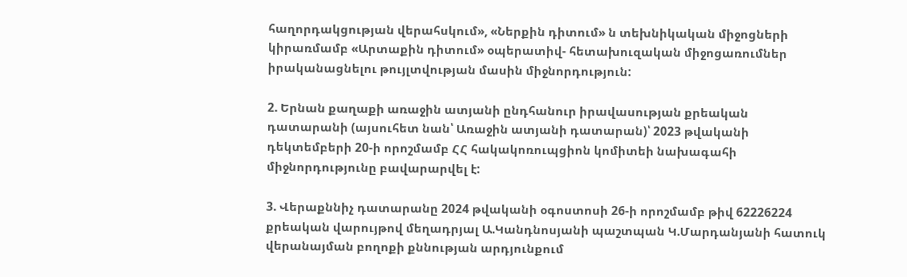հաղորդակցության վերահսկում», «Ներքին դիտում» ն տեխնիկական միջոցների կիրառմամբ «Արտաքին դիտում» օպերատիվ- հետախուզական միջոցառումներ իրականացնելու թույլտվության մասին միջնորդություն:

2. Երնան քաղաքի առաջին ատյանի ընդհանուր իրավասության քրեական դատարանի (այսուհետ նան՝ Առաջին ատյանի դատարան)՝ 2023 թվականի դեկտեմբերի 20-ի որոշմամբ ՀՀ հակակոռուպցիոն կոմիտեի նախագահի միջնորդությունը բավարարվել է:

3. Վերաքննիչ դատարանը 2024 թվականի օգոստոսի 26-ի որոշմամբ թիվ 62226224 քրեական վարույթով մեղադրյալ Ա.Կանդնոսյանի պաշտպան Կ.Մարդանյանի հատուկ վերանայման բողոքի քննության արդյունքում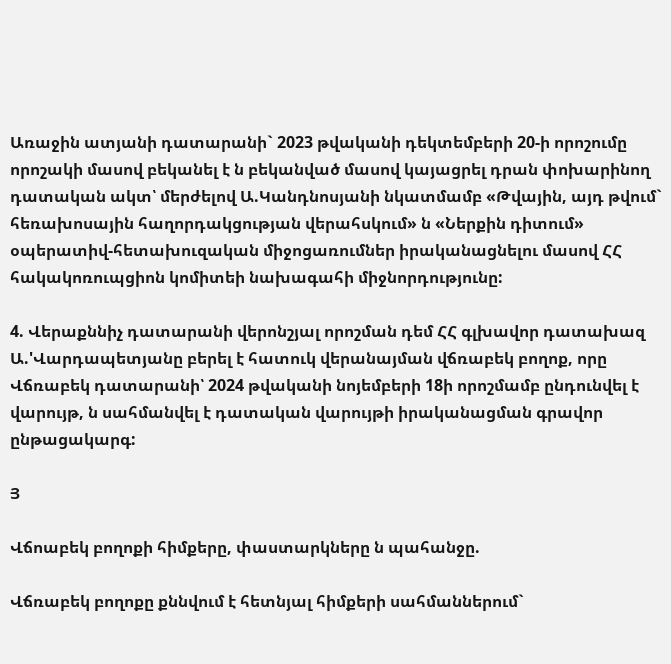Առաջին ատյանի դատարանի` 2023 թվականի դեկտեմբերի 20-ի որոշումը որոշակի մասով բեկանել է ն բեկանված մասով կայացրել դրան փոխարինող դատական ակտ՝ մերժելով Ա.Կանդնոսյանի նկատմամբ «Թվային, այդ թվում` հեռախոսային հաղորդակցության վերահսկում» ն «Ներքին դիտում» օպերատիվ-հետախուզական միջոցառումներ իրականացնելու մասով ՀՀ հակակոռուպցիոն կոմիտեի նախագահի միջնորդությունը:

4. Վերաքննիչ դատարանի վերոնշյալ որոշման դեմ ՀՀ գլխավոր դատախազ Ա.'Վարդապետյանը բերել է հատուկ վերանայման վճռաբեկ բողոք, որը Վճռաբեկ դատարանի՝ 2024 թվականի նոյեմբերի 18ի որոշմամբ ընդունվել է վարույթ, ն սահմանվել է դատական վարույթի իրականացման գրավոր ընթացակարգ:

Յ

Վճոաբեկ բողոքի հիմքերը, փաստարկները ն պահանջը.

Վճռաբեկ բողոքը քննվում է հետնյալ հիմքերի սահմաններում`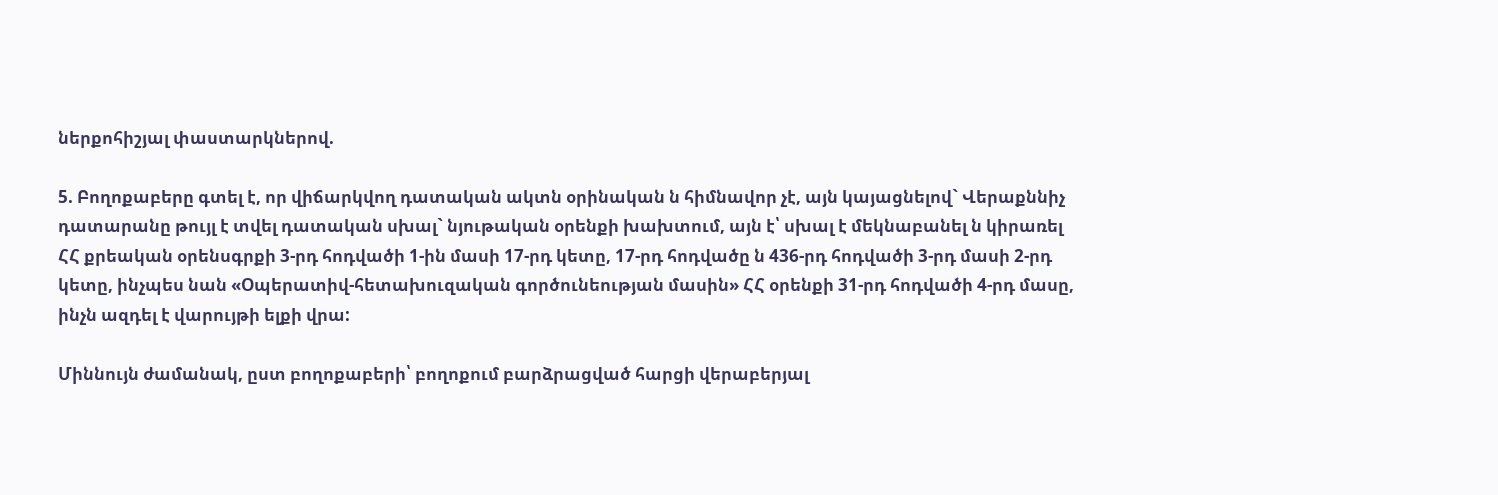ներքոհիշյալ փաստարկներով.

5. Բողոքաբերը գտել է, որ վիճարկվող դատական ակտն օրինական ն հիմնավոր չէ, այն կայացնելով` Վերաքննիչ դատարանը թույլ է տվել դատական սխալ` նյութական օրենքի խախտում, այն է՝ սխալ է մեկնաբանել ն կիրառել ՀՀ քրեական օրենսգրքի 3-րդ հոդվածի 1-ին մասի 17-րդ կետը, 17-րդ հոդվածը ն 436-րդ հոդվածի 3-րդ մասի 2-րդ կետը, ինչպես նան «Օպերատիվ-հետախուզական գործունեության մասին» ՀՀ օրենքի 31-րդ հոդվածի 4-րդ մասը, ինչն ազդել է վարույթի ելքի վրա:

Միննույն ժամանակ, ըստ բողոքաբերի՝ բողոքում բարձրացված հարցի վերաբերյալ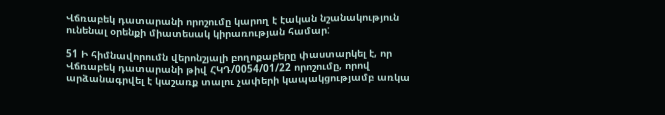Վճռաբեկ դատարանի որոշումը կարող է էական նշանակություն ունենալ օրենքի միատեսակ կիրառության համար:

51 Ի հիմնավորումն վերոնշյալի բողոքաբերը փաստարկել է, որ Վճռաբեկ դատարանի թիվ ՀԿԴ/0054/01/22 որոշումը, որով արձանագրվել է կաշառք տալու չափերի կապակցությամբ առկա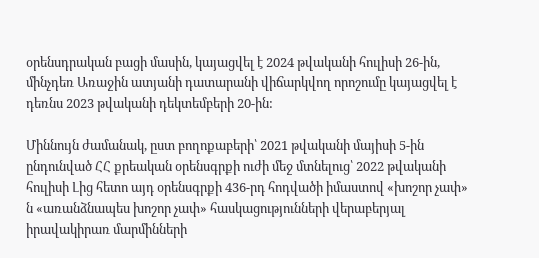օրենսդրական բացի մասին, կայացվել է 2024 թվականի հուլիսի 26-ին, մինչդեռ Առաջին ատյանի դատարանի վիճարկվող որոշումը կայացվել է դեռնս 2023 թվականի դեկտեմբերի 20-ին:

Միննույն ժամանակ, ըստ բողոքաբերի՝ 2021 թվականի մայիսի 5-ին ընդունված ՀՀ քրեական օրենսգրքի ուժի մեջ մտնելուց՝ 2022 թվականի հուլիսի Լից հետո այդ օրենսգրքի 436-րդ հոդվածի իմաստով «խոշոր չափ» ն «առանձնապես խոշոր չափ» հասկացությունների վերաբերյալ իրավակիրառ մարմինների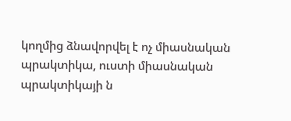կողմից ձնավորվել է ոչ միասնական պրակտիկա, ուստի միասնական պրակտիկայի ն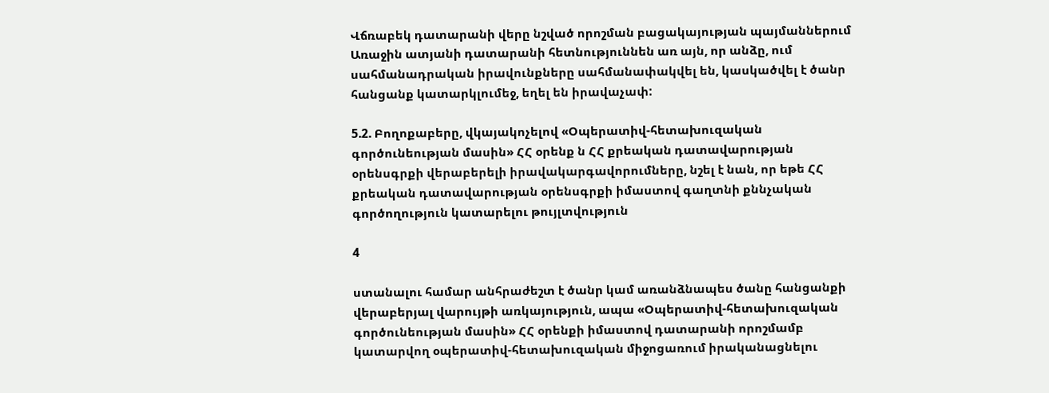Վճռաբեկ դատարանի վերը նշված որոշման բացակայության պայմաններում Առաջին ատյանի դատարանի հետնություննեն առ այն, որ անձը, ում սահմանադրական իրավունքները սահմանափակվել են, կասկածվել է ծանր հանցանք կատարկլումեջ, եղել են իրավաչափ:

5.2. Բողոքաբերը, վկայակոչելով «Օպերատիվ-հետախուզական գործունեության մասին» ՀՀ օրենք ն ՀՀ քրեական դատավարության օրենսգրքի վերաբերելի իրավակարգավորումները, նշել է նան, որ եթե ՀՀ քրեական դատավարության օրենսգրքի իմաստով գաղտնի քննչական գործողություն կատարելու թույլտվություն

4

ստանալու համար անհրաժեշտ է ծանր կամ առանձնապես ծանը հանցանքի վերաբերյալ վարույթի առկայություն, ապա «Օպերատիվ-հետախուզական գործունեության մասին» ՀՀ օրենքի իմաստով դատարանի որոշմամբ կատարվող օպերատիվ-հետախուզական միջոցառում իրականացնելու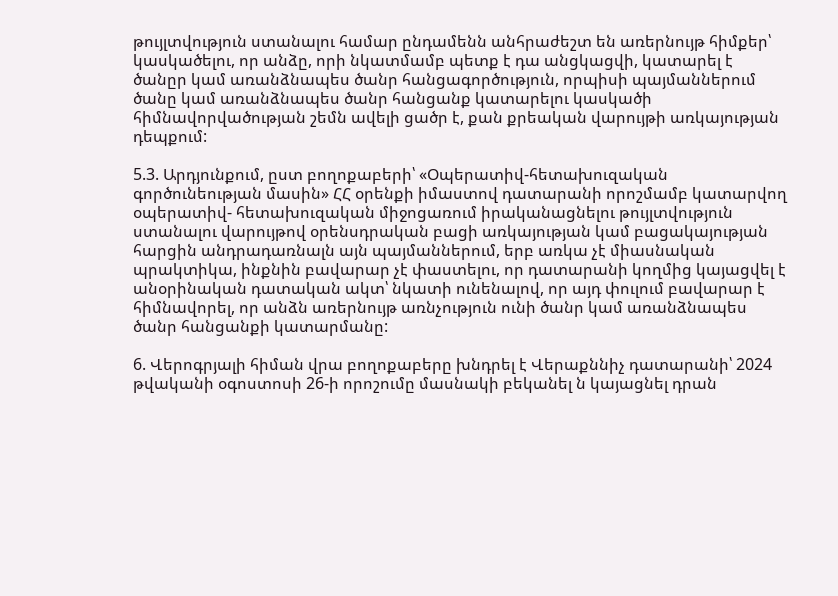թույլտվություն ստանալու համար ընդամենն անհրաժեշտ են առերնույթ հիմքեր՝ կասկածելու, որ անձը, որի նկատմամբ պետք է դա անցկացվի, կատարել է ծանըր կամ առանձնապես ծանր հանցագործություն, որպիսի պայմաններում ծանը կամ առանձնապես ծանր հանցանք կատարելու կասկածի հիմնավորվածության շեմն ավելի ցածր է, քան քրեական վարույթի առկայության դեպքում:

5.3. Արդյունքում, ըստ բողոքաբերի՝ «Օպերատիվ-հետախուզական գործունեության մասին» ՀՀ օրենքի իմաստով դատարանի որոշմամբ կատարվող օպերատիվ- հետախուզական միջոցառում իրականացնելու թույլտվություն ստանալու վարույթով օրենսդրական բացի առկայության կամ բացակայության հարցին անդրադառնալն այն պայմաններում, երբ առկա չէ միասնական պրակտիկա, ինքնին բավարար չէ փաստելու, որ դատարանի կողմից կայացվել է անօրինական դատական ակտ՝ նկատի ունենալով, որ այդ փուլում բավարար է հիմնավորել, որ անձն առերնույթ առնչություն ունի ծանր կամ առանձնապես ծանր հանցանքի կատարմանը:

6. Վերոգրյալի հիման վրա բողոքաբերը խնդրել է Վերաքննիչ դատարանի՝ 2024 թվականի օգոստոսի 26-ի որոշումը մասնակի բեկանել ն կայացնել դրան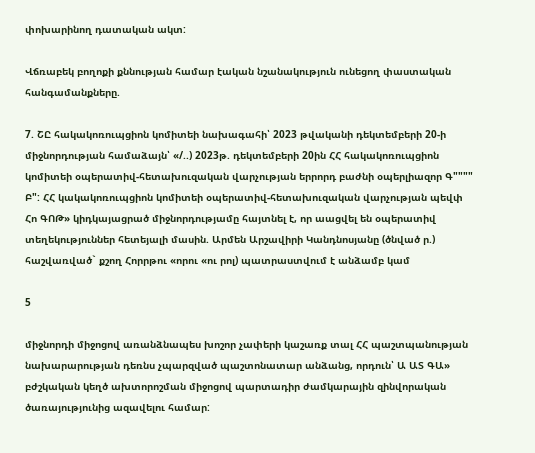փոխարինող դատական ակտ:

Վճռաբեկ բողոքի քննության համար էական նշանակություն ունեցող փաստական հանգամանքները.

7. ՇԸ հակակոռուպցիոն կոմիտեի նախագահի՝ 2023 թվականի դեկտեմբերի 20-ի միջնորդության համաձայն՝ «/..) 2023թ. դեկտեմբերի 20ին ՀՀ հակակոռուպցիոն կոմիտեի օպերատիվ-հետախուզական վարչության երրորդ բաժնի օպերլիազոր Գ"""" Բ": ՀՀ կակակոռուպցիոն կոմիտեի օպերատիվ-հետախուզական վարչության պեվփ Հո ԳՈԹ» կիդկայացրած միջնորդությամը հայտնել է, որ աացվել են օպերատիվ տեղեկություններ հետեյալի մասին. Արմեն Արշավիրի Կանդնոսյանը (ծնված ր.) հաշվառված` քշող Հորրթու «որու «ու րոլ) պատրաստվում է անձամբ կամ

5

միջնորդի միջոցով առանձնապես խոշոր չափերի կաշառք տալ ՀՀ պաշտպանության նախարարության դեռնս չպարզված պաշտոնատար անձանց, որդուն՝ Ա ԱՏ ԳԱ» բժշկական կեղծ ախտորոշման միջոցով պարտադիր ժամկարային զինվորական ծառայությունից ազավելու համար: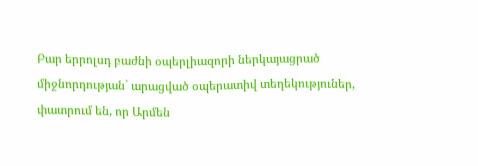Բար երրոլսդ բաժնի օպերլիազորի ներկայացրած միջնորդության` արացված օպերատիվ տեղեկություներ, փատրում են, որ Արմեն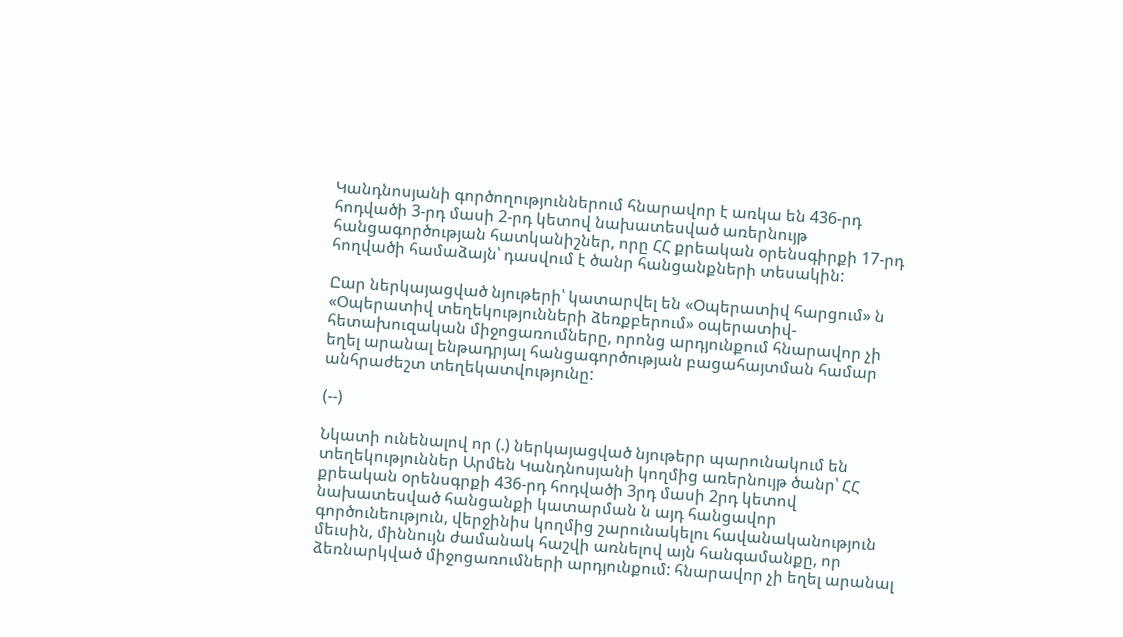Կանդնոսյանի գործողություններում հնարավոր է առկա են 436-րդ հոդվածի 3-րդ մասի 2-րդ կետով նախատեսված առերնույթ հանցագործության հատկանիշներ, որը ՀՀ քրեական օրենսգիրքի 17-րդ հողվածի համաձայն՝ դասվում է ծանր հանցանքների տեսակին:

Ըար ներկայացված նյութերի՝ կատարվել են «Օպերատիվ հարցում» ն «Օպերատիվ տեղեկությունների ձեռքբերում» օպերատիվ-հետախուզական միջոցառումները, որոնց արդյունքում հնարավոր չի եղել արանալ ենթադրյալ հանցագործության բացահայտման համար անհրաժեշտ տեղեկատվությունը:

(--)

Նկատի ունենալով որ (.) ներկայացված նյութերր պարունակում են տեղեկություններ Արմեն Կանդնոսյանի կողմից առերնույթ ծանր՝ ՀՀ քրեական օրենսգրքի 436-րդ հոդվածի 3րդ մասի 2րդ կետով նախատեսված հանցանքի կատարման ն այդ հանցավոր գործունեություն, վերջինիս կողմից շարունակելու հավանականություն մեւսին, միննույն ժամանակ հաշվի առնելով այն հանգամանքը, որ ձեռնարկված միջոցառումների արդյունքում: հնարավոր չի եղել արանալ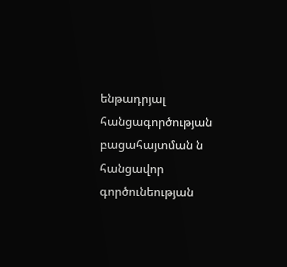ենթադրյալ հանցագործության բացահայտման ն հանցավոր գործունեության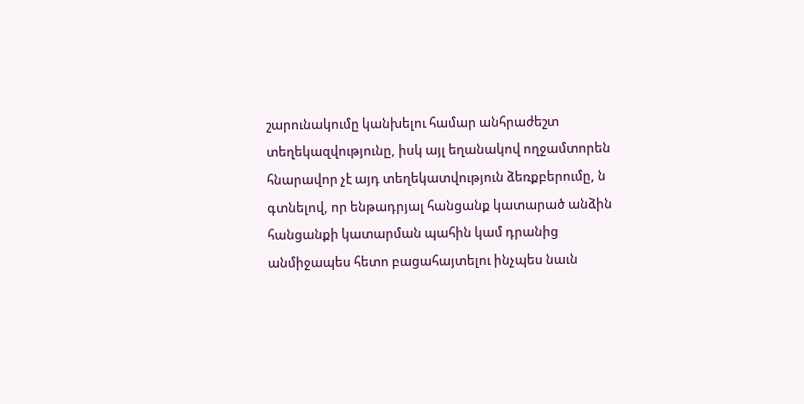շարունակումը կանխելու համար անհրաժեշտ տեղեկազվությունը, իսկ այլ եղանակով ողջամտորեն հնարավոր չէ այդ տեղեկատվություն ձեռքբերումը, ն գտնելով, որ ենթադրյալ հանցանք կատարած անձին հանցանքի կատարման պահին կամ դրանից անմիջապես հետո բացահայտելու ինչպես նաւն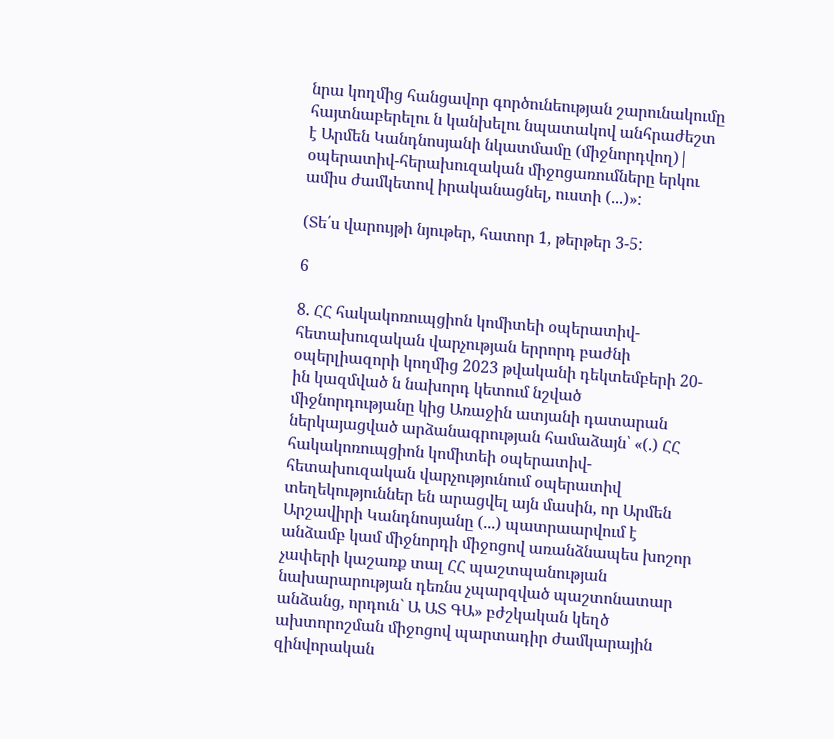նրա կողմից հանցավոր գործունեության շարունակումը հայտնաբերելու ն կանխելու նպատակով անհրաժեշտ է Արմեն Կանդնոսյանի նկատմամը (միջնորդվող)| օպերատիվ-հերախուզական միջոցառումները երկու ամիս ժամկետով իրականացնել, ուստի (...)»:

(Տե՛ս վարույթի նյութեր, հատոր 1, թերթեր 3-5:

6

8. ՀՀ հակակոռուպցիոն կոմիտեի օպերատիվ-հետախուզական վարչության երրորդ բաժնի օպերլիազորի կողմից 2023 թվականի դեկտեմբերի 20-ին կազմված ն նախորդ կետում նշված միջնորդությանը կից Առաջին ատյանի դատարան ներկայացված արձանագրության համաձայն՝ «(.) ՀՀ հակակոռուպցիոն կոմիտեի օպերատիվ- հետախուզական վարչությունում օպերատիվ տեղեկություններ են արացվել այն մասին, որ Արմեն Արշավիրի Կանդնոսյանը (...) պատրաարվում է անձամբ կամ միջնորդի միջոցով առանձնապես խոշոր չափերի կաշառք տալ ՀՀ պաշտպանության նախարարության դեռնս չպարզված պաշտոնատար անձանց, որդուն` Ա ԱՏ ԳԱ» բժշկական կեղծ ախտորոշման միջոցով պարտադիր ժամկարային զինվորական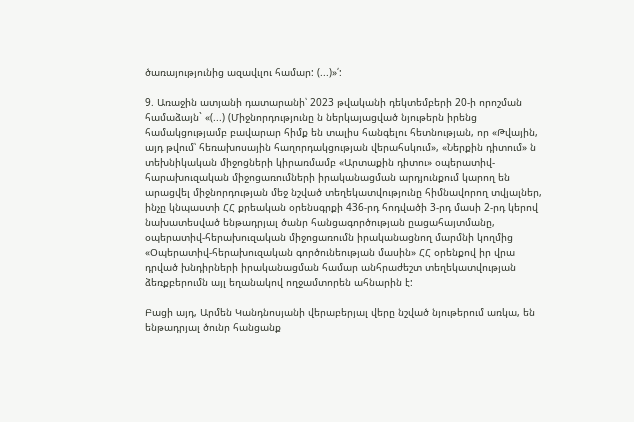ծառայությունից ազավւլու համար: (...)»՛:

9. Առաջին ատյանի դատարանի՝ 2023 թվականի դեկտեմբերի 20-ի որոշման համաձայն` «(...) (Միջնորդությունը ն ներկայացված նյութերն իրենց համակցությամբ բավարար հիմք են տալիս հանգելու հետնության, որ «Թվային, այդ թվում՝ հեռախոսային հաղորդակցության վերահսկում», «Ներքին դիտում» ն տեխնիկական միջոցների կիրառմամբ «Արտաքին դիտու» օպերատիվ-հարախուզական միջոցառումների իրականացման արդյունքում կարող են արացվել միջնորդության մեջ նշված տեղեկատվությունը հիմնավորող տվյալներ, ինչը կնպաստի ՀՀ քրեական օրենսգրքի 436-րդ հոդվածի 3-րդ մասի 2-րդ կերով նախատեսված ենթադրյալ ծանր հանցագործության ըացահայտմանը, օպերատիվ-հերախուզական միջոցառումն իրականացնող մարմնի կողմից «Օպերատիվ-հերախուզական գործունեության մասին» ՀՀ օրենքով իր վրա դրված խնդիրների իրականացման համար անհրաժեշտ տեղեկատվության ձեռքբերումն այլ եղանակով ողջամտորեն ահնարին է:

Բացի այդ, Արմեն Կանդնոսյանի վերաբերյալ վերը նշված նյութերում առկա, են ենթադրյալ ծունր հանցանք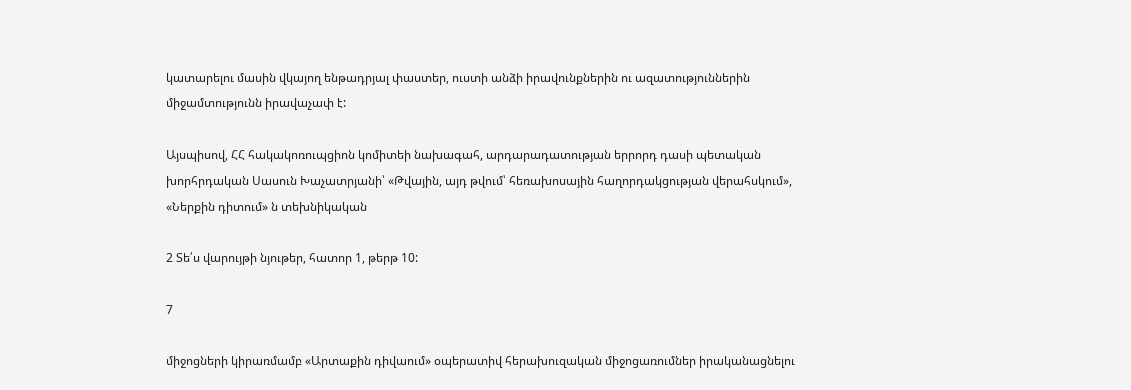կատարելու մասին վկայող ենթադրյալ փաստեր, ուստի անձի իրավունքներին ու ազատություններին միջամտությունն իրավաչափ է:

Այսպիսով, ՀՀ հակակոռուպցիոն կոմիտեի նախագահ, արդարադատության երրորդ դասի պետական խորհրդական Սասուն Խաչատրյանի՝ «Թվային, այդ թվում՝ հեռախոսային հաղորդակցության վերահսկում», «Ներքին դիտում» ն տեխնիկական

2 Տե՛ս վարույթի նյութեր, հատոր 1, թերթ 10:

7

միջոցների կիրառմամբ «Արտաքին դիվաում» օպերատիվ հերախուզական միջոցառումներ իրականացնելու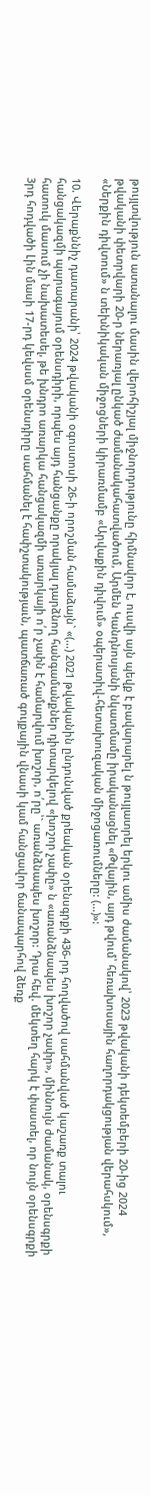թույլտվություն ատանալու մասին վերոհիշյալ միջնորդությունը հիմնավոր է, ուսվի այն պեվք է բավարարել ն թույլատրել երկու ամիս ժամանակով՝ 2023 թվականի դեկտեմբերի 20-ից 2024 թվականի փետրվարի 20-ր ներառյալ ընկած ժամանակահատվածում, Արմեն Կանդնոսյանի նկատմամը իրականացնել «Թվային, այդ թվում՝ հեռախոսային հաղորդակցության վերահսկում», «Ներքին դիվտում» ն տեխնիկական միջոցների կիրառմամբ «Արվաքին դիվում» օպերատիվ-հետախուզական միջոցառումները: (...)»:

10. Վերաքննիչ դատարանի՝ 2024 թվականի օգոստոսի 26-ի որոշման համաձայն` «(...) 2021 թվականին ընդունված քրեական օրենսգրքի 436-րդ հողվածով սահմանված կաշառք տալու հանցակազմի պարագայում օրենսդիրի, որպես այդ հանցանքը որակյալ դարձնող հանգամանքներ դիտարկելով «խոշոր չափը» ն «առանձնապես խոշոր չափր», միննույն ժամանակ, օրենսգրքի հատուկ մասում չի նախատեսել, թե խնդրո առարկա հանցակազմի առարկայի ո՛ր չափն է համարվում խոշոր, ո՛րը՝` առանձնապես խոշոր: Դրա հեվ. մեկտեղ հարկ է փաստել, որ նույն օրենսգրքի 3րդ հոդվածի Լին մասի 17-րդ կեվսսմ օրենսդիրը սահմանել է հափշտակությաւն, պատճառած գույքային վնասի կամ հանցավոր ճանապարհով ձեռք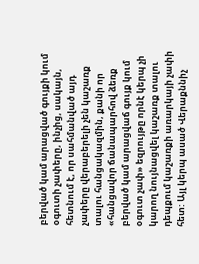բերված կամ արացված գույքի կում օգուտի չափերը, ինչից, սակայն, հետնում է, որ սահմանված այդ չափերը վերաբերելի չեն կաշառք տալու հանցակազմին, քանի որ «հանցավոր ճանապարհով ձեռք բերված կամ արացվաճ գույք կում օգուտ չափ» եզրույթը որնէ կերպ չի կարող նույնացվել կաշառք տալու դեպքում կաշառքի առարկայի չափի հետ: Այլ կերպ ասած Վերաքննիչ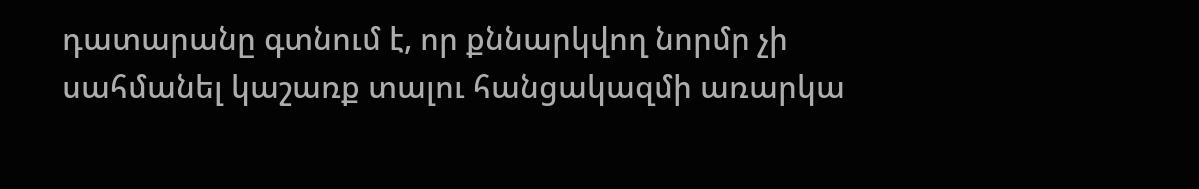դատարանը գտնում է, որ քննարկվող նորմր չի սահմանել կաշառք տալու հանցակազմի առարկա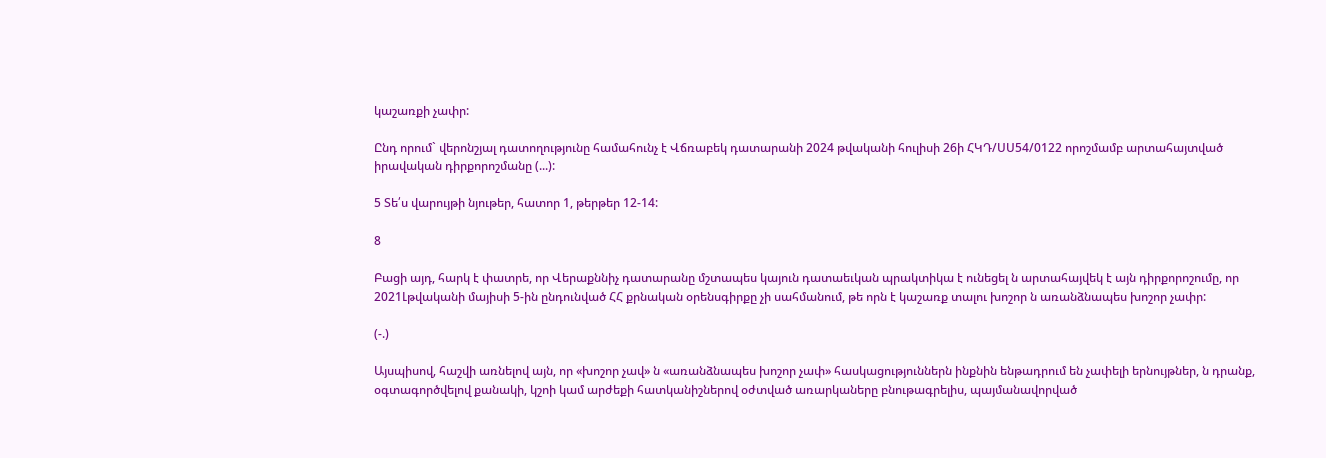կաշառքի չափր:

Ընդ որում` վերոնշյալ դատողությունը համահունչ է Վճռաբեկ դատարանի 2024 թվականի հուլիսի 26ի ՀԿԴ/ՍՍ54/0122 որոշմամբ արտահայտված իրավական դիրքորոշմանը (...):

5 Տե՛ս վարույթի նյութեր, հատոր 1, թերթեր 12-14:

8

Բացի այդ, հարկ է փատրե, որ Վերաքննիչ դատարանը մշտապես կայուն դատաեւկան պրակտիկա է ունեցել ն արտահայվեկ է այն դիրքորոշումը, որ 2021Լթվականի մայիսի 5-ին ընդունված ՀՀ քրնական օրենսգիրքը չի սահմանում, թե որն է կաշառք տալու խոշոր ն առանձնապես խոշոր չափր:

(-.)

Այսպիսով, հաշվի առնելով այն, որ «խոշոր չավ» ն «առանձնապես խոշոր չափ» հասկացություններն ինքնին ենթադրում են չափելի երնույթներ, ն դրանք, օգտագործվելով քանակի, կշոի կամ արժեքի հատկանիշներով օժտված առարկաները բնութագրելիս, պայմանավորված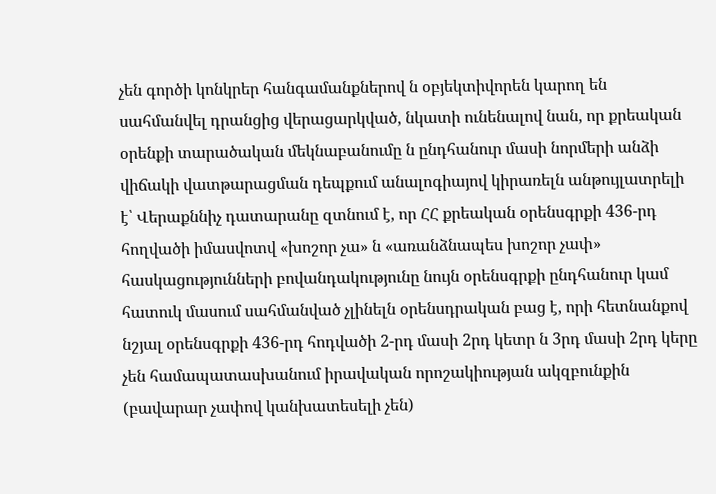չեն գործի կոնկրեր հանգամանքներով ն օբյեկտիվորեն կարող են սահմանվել դրանցից վերացարկված, նկատի ունենալով նան, որ քրեական օրենքի տարածական մեկնաբանումը ն ընդհանուր մասի նորմերի անձի վիճակի վատթարացման դեպքում անալոգիայով կիրառելն անթույլատրելի է՝ Վերաքննիչ դատարանը զտնում է, որ ՀՀ քրեական օրենսգրքի 436-րդ հողվածի իմասվոտվ «խոշոր չա» ն «առանձնապես խոշոր չափ» հասկացությունների բովանդակությունը նույն օրենսգրքի ընդհանուր կամ հատուկ մասում սահմանված չլինելն օրենսդրական բաց է, որի հետնանքով նշյալ օրենսգրքի 436-րդ հոդվածի 2-րդ մասի 2րդ կետր ն 3րդ մասի 2րդ կերը չեն համապատասխանում իրավական որոշակիության ակզբունքին (բավարար չափով կանխատեսելի չեն)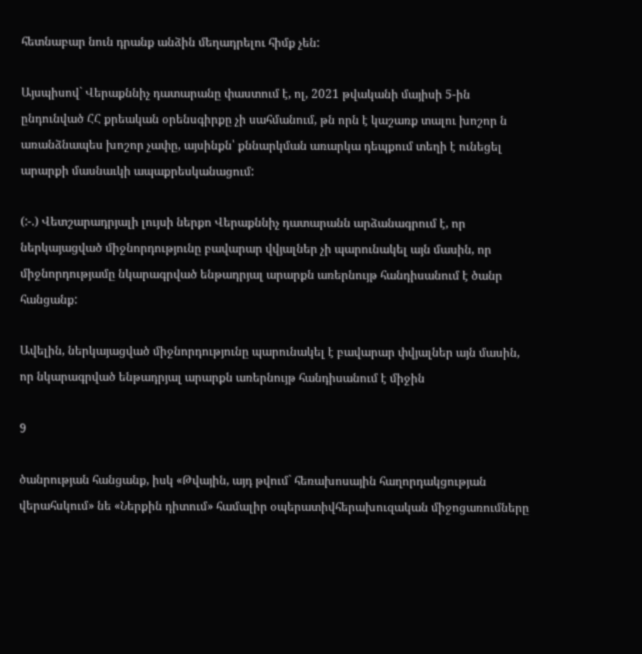հետնաբար նուն դրանք անձին մեղադրելու հիմք չեն:

Այսպիսով` Վերաքննիչ դատարանը փաստում է, ոլ, 2021 թվականի մայիսի 5-ին ընդունված ՀՀ քրեական օրենսգիրքը չի սահմանում, թն որն է կաշառք տալու խոշոր ն առանձնապես խոշոր չափը, այսինքն՝ քննարկման առարկա դեպքում տեղի է ունեցել արարքի մասնաւկի ապաքրեսկանացում:

(:-.) Վետշարադրյալի լույսի ներքո Վերաքննիչ դատարանն արձանագրում է, որ ներկայացված միջնորդությունը բավարար վվյալներ չի պարունակել այն մասին, որ միջնորդությամը նկարագրված ենթադրյալ արարքն առերնույթ հանդիսանում է ծանր հանցանք:

Ավելին, ներկայացված միջնորդությունը պարունակել է բավարար փվյալներ այն մասին, որ նկարագրված ենթադրյալ արարքն առերնույթ հանդիսանում է միջին

9

ծանրության հանցանք, իսկ «Թվային, այդ թվում` հեռախոսային հաղորդակցության վերահսկում» նե «Ներքին դիտում» համալիր օպերատիվհերախուզական միջոցառումները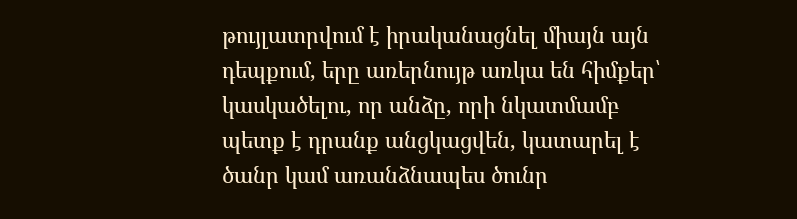թույլատրվում է իրականացնել միայն այն դեպքում, երը առերնույթ առկա են հիմքեր՝ կասկածելու, որ անձը, որի նկատմամբ պետք է դրանք անցկացվեն, կատարել է ծանր կամ առանձնապես ծունր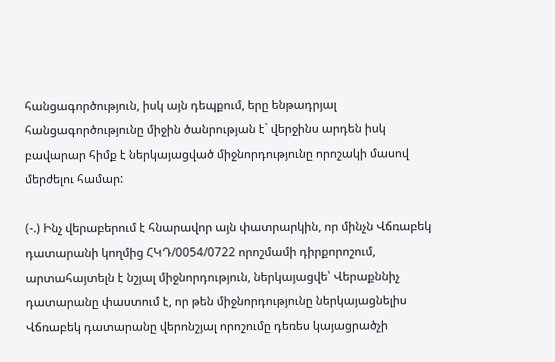հանցագործություն, իսկ այն դեպքում, երը ենթադրյալ հանցագործությունը միջին ծանրության է` վերջինս արդեն իսկ բավարար հիմք է ներկայացված միջնորդությունը որոշակի մասով մերժելու համար:

(-.) Ինչ վերաբերում է հնարավոր այն փատրարկին, որ մինչն Վճռաբեկ դատարանի կողմից ՀԿԴ/0054/0722 որոշմամի դիրքորոշում, արտահայտելն է նշյալ միջնորդություն, ներկայացվե՝ Վերաքննիչ դատարանը փաստում է, որ թեն միջնորդությունը ներկայացնելիս Վճռաբեկ դատարանը վերոնշյալ որոշումը դեռես կայացրածչի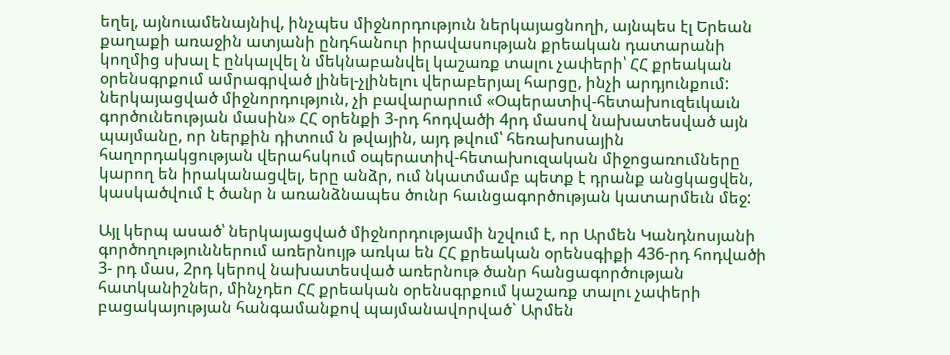եղել, այնուամենայնիվ, ինչպես միջնորդություն ներկայացնողի, այնպես էլ Երեան քաղաքի առաջին ատյանի ընդհանուր իրավասության քրեական դատարանի կողմից սխալ է ընկալվել ն մեկնաբանվել կաշառք տալու չափերի՝ ՀՀ քրեական օրենսգրքում ամրագրված լինել-չլինելու վերաբերյալ հարցը, ինչի արդյունքում: ներկայացված միջնորդություն, չի բավարարում «Օպերատիվ-հետախուզեւկաւն գործունեության մասին» ՀՀ օրենքի 3-րդ հոդվածի 4րդ մասով նախատեսված այն պայմանը, որ ներքին դիտում ն թվային, այդ թվում՝ հեռախոսային հաղորդակցության վերահսկում օպերատիվ-հետախուզական միջոցառումները կարող են իրականացվել, երը անձր, ում նկատմամբ պետք է դրանք անցկացվեն, կասկածվում է ծանր ն առանձնապես ծունր հաւնցագործության կատարմեւն մեջ:

Այլ կերպ ասած՝ ներկայացված միջնորդությամի նշվում է, որ Արմեն Կանդնոսյանի գործողություններում առերնույթ առկա են ՀՀ քրեական օրենսգիքի 436-րդ հոդվածի 3- րդ մաս, 2րդ կերով նախատեսված առերնութ ծանր հանցագործության հատկանիշներ, մինչդեո ՀՀ քրեական օրենսգրքում կաշառք տալու չափերի բացակայության հանգամանքով պայմանավորված` Արմեն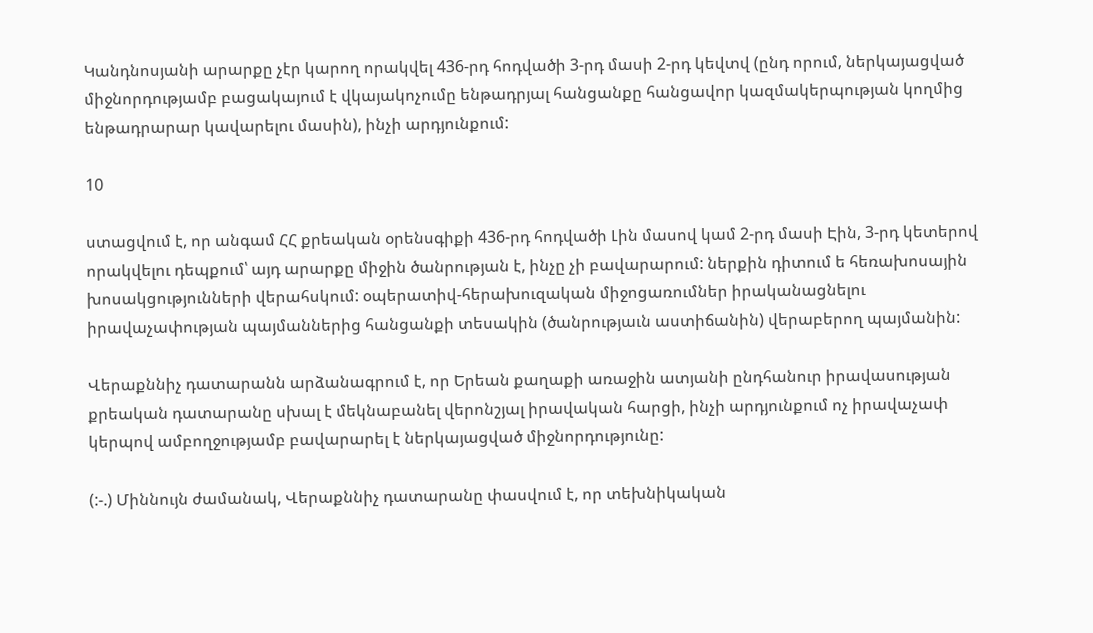Կանդնոսյանի արարքը չէր կարող որակվել 436-րդ հոդվածի 3-րդ մասի 2-րդ կեվտվ (ընդ որում, ներկայացված միջնորդությամբ բացակայում է վկայակոչումը ենթադրյալ հանցանքը հանցավոր կազմակերպության կողմից ենթադրարար կավարելու մասին), ինչի արդյունքում:

10

ստացվում է, որ անգամ ՀՀ քրեական օրենսգիքի 436-րդ հոդվածի Լին մասով կամ 2-րդ մասի Էին, 3-րդ կետերով որակվելու դեպքում՝ այդ արարքը միջին ծանրության է, ինչը չի բավարարում: ներքին դիտում ե հեռախոսային խոսակցությունների վերահսկում: օպերատիվ-հերախուզական միջոցառումներ իրականացնելու իրավաչափության պայմաններից հանցանքի տեսակին (ծանրությաւն աստիճանին) վերաբերող պայմանին:

Վերաքննիչ դատարանն արձանագրում է, որ Երեան քաղաքի առաջին ատյանի ընդհանուր իրավասության քրեական դատարանը սխալ է մեկնաբանել վերոնշյալ իրավական հարցի, ինչի արդյունքում ոչ իրավաչափ կերպով ամբողջությամբ բավարարել է ներկայացված միջնորդությունը:

(:-.) Միննույն ժամանակ, Վերաքննիչ դատարանը փասվում է, որ տեխնիկական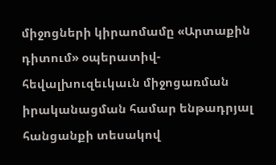միջոցների կիրաոմամը «Արտաքին դիտում» օպերատիվ-հեվալխուզեւկաւն միջոցառման իրականացման համար ենթադրյալ հանցանքի տեսակով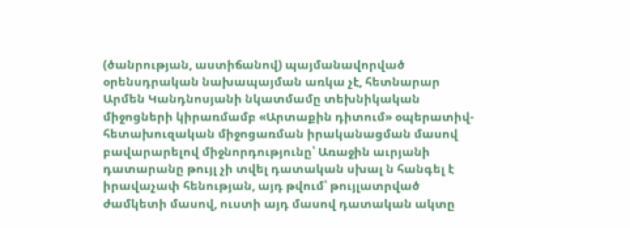(ծանրության, աստիճանով) պայմանավորված օրենսդրական նախապայման առկա չէ, հետնարար Արմեն Կանդնոսյանի նկատմամը տեխնիկական միջոցների կիրառմամբ «Արտաքին դիտում» օպերատիվ-հետախուզական միջոցառման իրականացման մասով բավարարելով միջնորդությունը՝ Առաջին աւրյանի դատարանը թույլ չի տվել դատական սխալ ն հանգել է իրավաչափ հենության, այդ թվում՝ թույլատրված ժամկետի մասով, ուստի այդ մասով դատական ակտը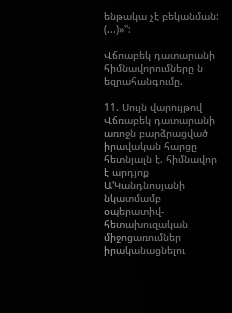ենթակա չէ բեկանման: (...)»":

Վճոաբեկ դատարանի հիմնավորումները ն եզրահանգումը.

11. Սույն վարույթով Վճռաբեկ դատարանի առոջն բարձրացված իրավական հարցը հետնյալն է. հիմնավոր է արդյոք Ա'Կանդնոսյանի նկատմամբ օպերատիվ- հետախուզական միջոցառումներ իրականացնելու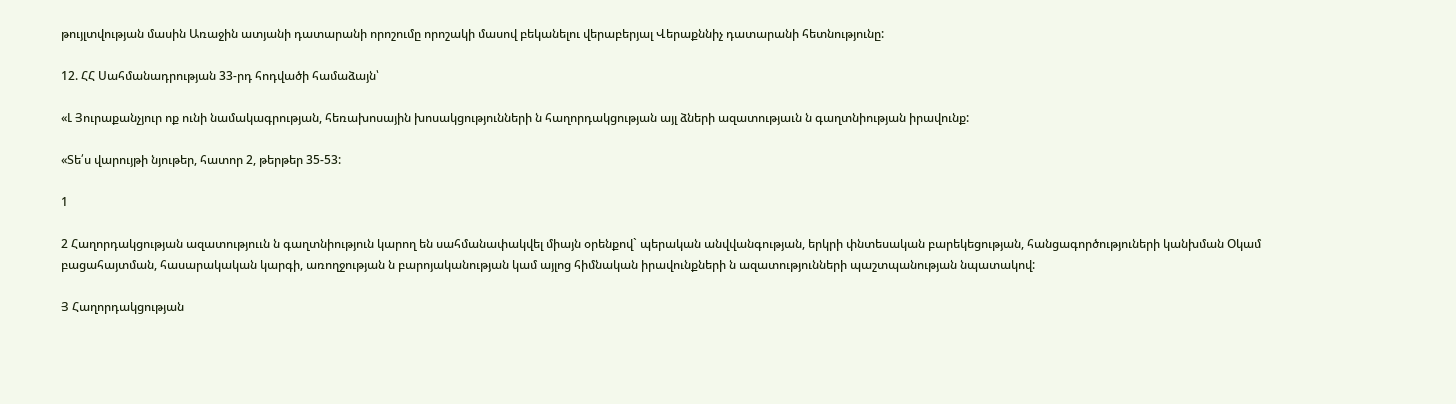թույլտվության մասին Առաջին ատյանի դատարանի որոշումը որոշակի մասով բեկանելու վերաբերյալ Վերաքննիչ դատարանի հետնությունը:

12. ՀՀ Սահմանադրության 33-րդ հոդվածի համաձայն՝

«Լ Յուրաքանչյուր ոք ունի նամակագրության, հեռախոսային խոսակցությունների ն հաղորդակցության այլ ձների ազատությաւն ն գաղտնիության իրավունք:

«Տե՛ս վարույթի նյութեր, հատոր 2, թերթեր 35-53:

1

2 Հաղորդակցության ազատություւն ն գաղտնիություն կարող են սահմանափակվել միայն օրենքով` պերական անվվանգության, երկրի փնտեսական բարեկեցության, հանցագործություների կանխման Օկամ բացահայտման, հասարակական կարգի, առողջության ն բարոյականության կամ այլոց հիմնական իրավունքների ն ազատությունների պաշտպանության նպատակով:

Յ Հաղորդակցության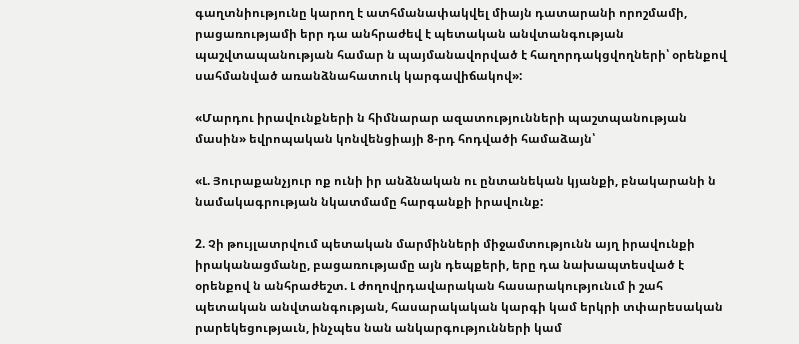գաղտնիությունը կարող է ատհմանափակվել միայն դատարանի որոշմամի, րացառությամի երր դա անհրաժեվ է պետական անվտանգության պաշվտապանության համար ն պայմանավորված է հաղորդակցվողների՝ օրենքով սահմանված առանձնահատուկ կարգավիճակով»:

«Մարդու իրավունքների ն հիմնարար ազատությունների պաշտպանության մասին» եվրոպական կոնվենցիայի 8-րդ հոդվածի համաձայն՝

«Լ. Յուրաքանչյուր ոք ունի իր անձնական ու ընտանեկան կյանքի, բնակարանի ն նամակագրության նկատմամը հարգանքի իրավունք:

2. Չի թույլատրվում պետական մարմինների միջամտությունն այղ իրավունքի իրականացմանը, բացառությամը այն դեպքերի, երը դա նախապտեսված է օրենքով ն անհրաժեշտ. Լ ժողովրդավարական հասարակությունւմ ի շահ պետական անվտանգության, հասարակական կարգի կամ երկրի տփարեսական րարեկեցությաւն, ինչպես նան անկարգությունների կամ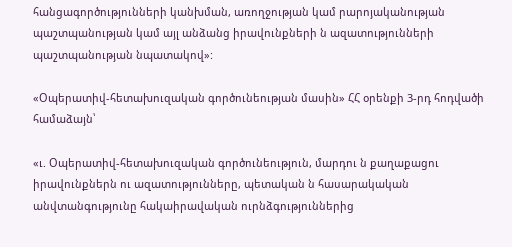հանցագործությունների կանխման, առողջության կամ րարոյականության պաշտպանության կամ այլ անձանց իրավունքների ն ազատությունների պաշտպանության նպատակով»:

«Օպերատիվ-հետախուզական գործունեության մասին» ՀՀ օրենքի 3-րդ հոդվածի համաձայն՝

«ւ. Օպերատիվ-հետախուզական գործունեություն, մարդու ն քաղաքացու իրավունքներն ու ազատությունները, պետական ն հասարակական անվտանգությունը հակաիրավական ուրնձգություններից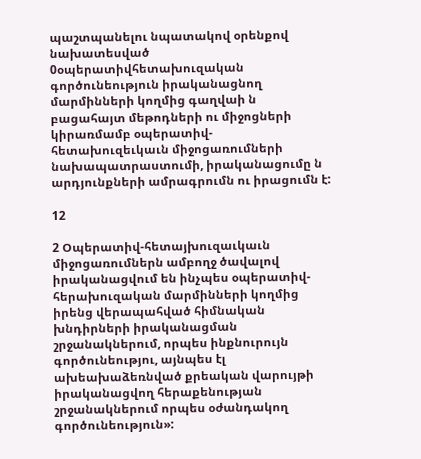պաշտպանելու նպատակով օրենքով նախատեսված 0օպերատիվհետախուզական գործունեություն իրականացնող մարմինների կողմից գաղվաի ն բացահայտ մեթոդների ու միջոցների կիրառմամբ օպերատիվ-հետախուզեւկաւն միջոցառումների նախապատրաստումի, իրականացումը ն արդյունքների ամրագրումն ու իրացումն է:

12

2 Օպերատիվ-հետայխուզաւկաւն միջոցառումներն ամբողջ ծավալով իրականացվում են ինչպես օպերատիվ-հերախուզական մարմինների կողմից իրենց վերապահված հիմնական խնդիրների իրականացման շրջանակներում, որպես ինքնուրույն գործունեությու, այնպես էլ ախեախաձեռնված քրեական վարույթի իրականացվող հերաքենության շրջանակներում որպես օժանդակող գործունեություն»: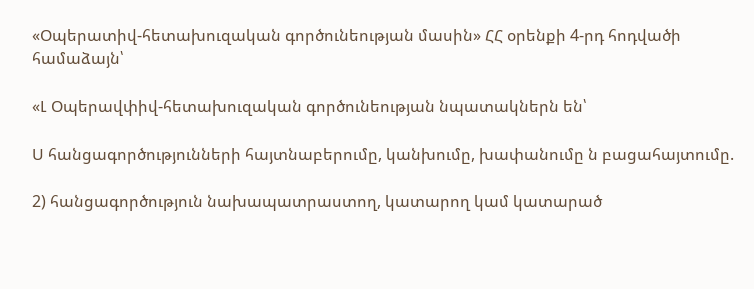«Օպերատիվ-հետախուզական գործունեության մասին» ՀՀ օրենքի 4-րդ հոդվածի համաձայն՝

«Լ Օպերավփիվ-հետախուզական գործունեության նպատակներն են՝

Ս հանցագործությունների հայտնաբերումը, կանխումը, խափանումը ն բացահայտումը.

2) հանցագործություն նախապատրաստող, կատարող կամ կատարած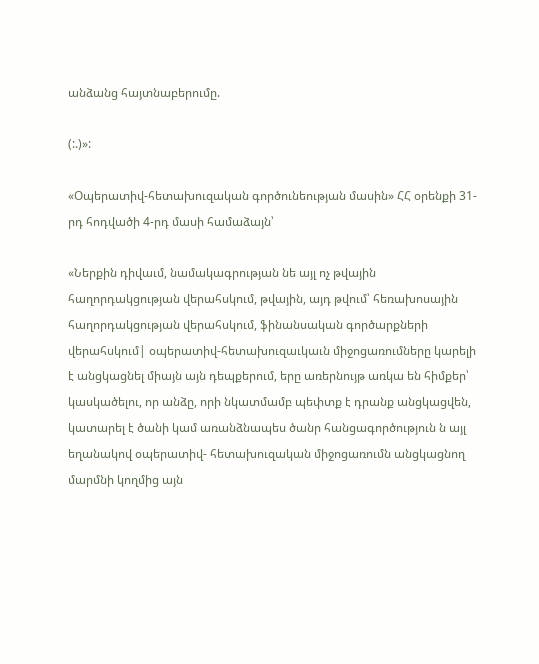անձանց հայտնաբերումը.

(:.)»:

«Օպերատիվ-հետախուզական գործունեության մասին» ՀՀ օրենքի 31-րդ հոդվածի 4-րդ մասի համաձայն՝

«Ներքին դիվաւմ, նամակագրության նե այլ ոչ թվային հաղորդակցության վերահսկում, թվային, այդ թվում՝ հեռախոսային հաղորդակցության վերահսկում, ֆինանսական գործարքների վերահսկում| օպերատիվ-հետախուզաւկաւն միջոցառումները կարելի է անցկացնել միայն այն դեպքերում, երը առերնույթ առկա են հիմքեր՝ կասկածելու, որ անձը, որի նկատմամբ պեփտք է դրանք անցկացվեն, կատարել է ծանի կամ առանձնապես ծանր հանցագործություն ն այլ եղանակով օպերատիվ- հետախուզական միջոցառումն անցկացնող մարմնի կողմից այն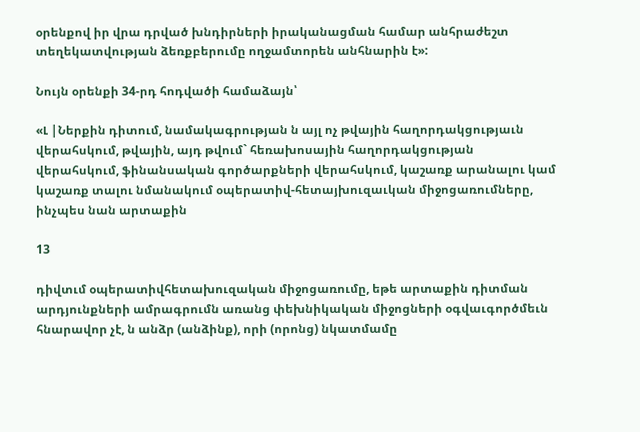օրենքով իր վրա դրված խնդիրների իրականացման համար անհրաժեշտ տեղեկատվության ձեռքբերումը ողջամտորեն անհնարին է»:

Նույն օրենքի 34-րդ հոդվածի համաձայն՝

«Լ |Ներքին դիտում, նամակագրության ն այլ ոչ թվային հաղորդակցությաւն վերահսկում, թվային, այդ թվում` հեռախոսային հաղորդակցության վերահսկում, ֆինանսական գործարքների վերահսկում, կաշառք արանալու կամ կաշառք տալու նմանակում օպերատիվ-հետայխուզաւկան միջոցառումները, ինչպես նան արտաքին

13

դիվտւմ օպերատիվհետախուզական միջոցառումը, եթե արտաքին դիտման արդյունքների ամրագրումն առանց փեխնիկական միջոցների օգվաւգործմեւն հնարավոր չէ, ն անձր (անձինք), որի (որոնց) նկատմամը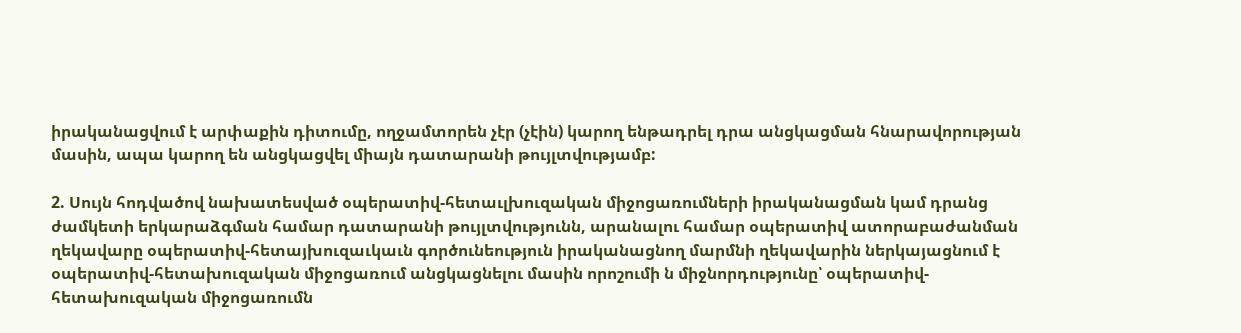իրականացվում է արփաքին դիտումը, ողջամտորեն չէր (չէին) կարող ենթադրել դրա անցկացման հնարավորության մասին, ապա կարող են անցկացվել միայն դատարանի թույլտվությամբ:

2. Սույն հոդվածով նախատեսված օպերատիվ-հետաւլխուզական միջոցառումների իրականացման կամ դրանց ժամկետի երկարաձգման համար դատարանի թույլտվությունն, արանալու համար օպերատիվ ատորաբաժանման ղեկավարը օպերատիվ-հետայխուզաւկաւն գործունեություն իրականացնող մարմնի ղեկավարին ներկայացնում է օպերատիվ-հետախուզական միջոցառում անցկացնելու մասին որոշումի ն միջնորդությունը՝ օպերատիվ-հետախուզական միջոցառումն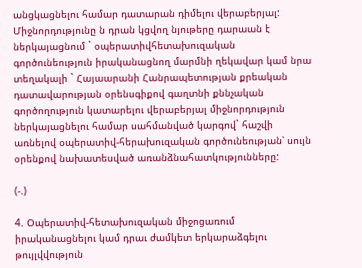անցկացնելու համար դատարան դիմելու վերաբերյալ: Միջնորդությունը ն դրան կցվող նյութերը դարաան է ներկայացնում ` օպերատիվհետախուզական գործունեություն իրականացնող մարմնի ղեկավար կամ նրա տեղակալի ` Հայաարանի Հանրապետության քրեական դատավարության օրենսգիքով գաղտնի քննչական գործողություն կատարելու վերաբերյալ միջնորդություն ներկայացնելու համար սահմանված կարգով` հաշվի առնելով օպերատիվ-հերախուզական գործունեության՝ սույն օրենքով նախատեսված առանձնահատկությունները:

(-.)

4. Օպերատիվ-հետախուզական միջոցառում իրականացնելու կամ դրաւ ժամկետ երկարաձգելու թույլվվություն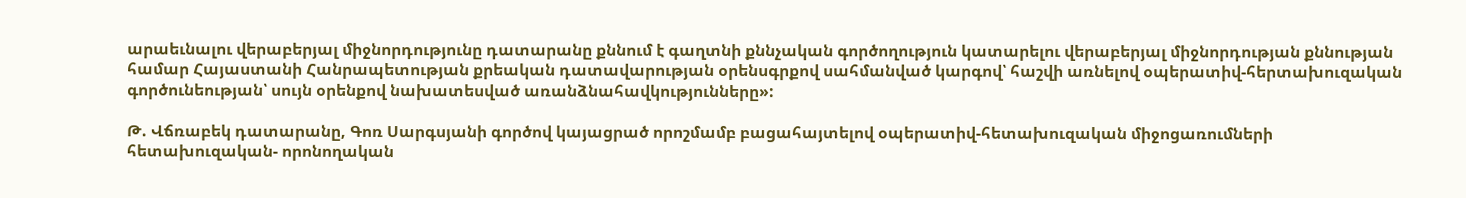արաեւնալու վերաբերյալ միջնորդությունը դատարանը քննում է գաղտնի քննչական գործողություն կատարելու վերաբերյալ միջնորդության քննության համար Հայաստանի Հանրապետության քրեական դատավարության օրենսգրքով սահմանված կարգով՝ հաշվի առնելով օպերատիվ-հերտախուզական գործունեության՝ սույն օրենքով նախատեսված առանձնահավկությունները»:

Թ. Վճռաբեկ դատարանը, Գոռ Սարգսյանի գործով կայացրած որոշմամբ բացահայտելով օպերատիվ-հետախուզական միջոցառումների հետախուզական- որոնողական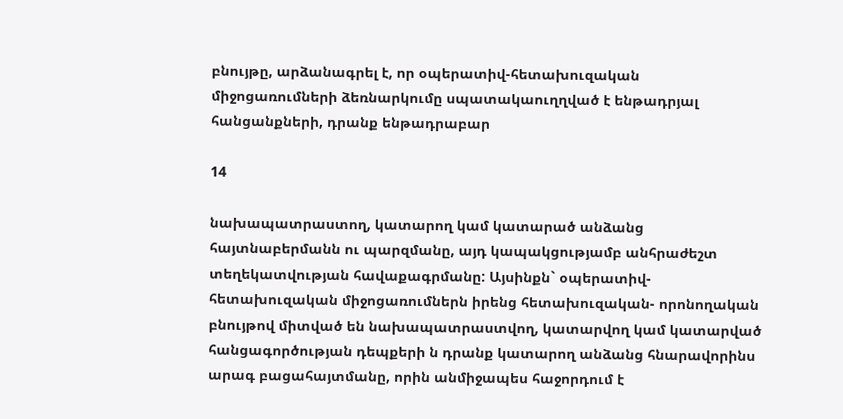բնույթը, արձանագրել է, որ օպերատիվ-հետախուզական միջոցառումների ձեռնարկումը սպատակաուղղված է ենթադրյալ հանցանքների, դրանք ենթադրաբար

14

նախապատրաստող, կատարող կամ կատարած անձանց հայտնաբերմանն ու պարզմանը, այդ կապակցությամբ անհրաժեշտ տեղեկատվության հավաքագրմանը: Այսինքն` օպերատիվ-հետախուզական միջոցառումներն իրենց հետախուզական- որոնողական բնույթով միտված են նախապատրաստվող, կատարվող կամ կատարված հանցագործության դեպքերի ն դրանք կատարող անձանց հնարավորինս արագ բացահայտմանը, որին անմիջապես հաջորդում է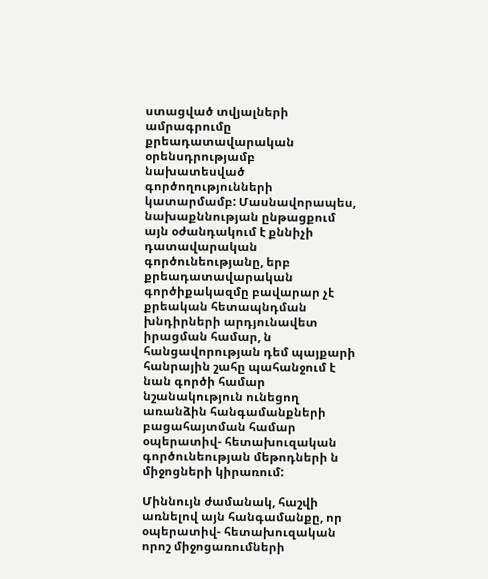ստացված տվյալների ամրագրումը քրեադատավարական օրենսդրությամբ նախատեսված գործողությունների կատարմամբ: Մասնավորապես, նախաքննության ընթացքում այն օժանդակում է քննիչի դատավարական գործունեությանը, երբ քրեադատավարական գործիքակազմը բավարար չէ քրեական հետապնդման խնդիրների արդյունավետ իրացման համար, ն հանցավորության դեմ պայքարի հանրային շահը պահանջում է նան գործի համար նշանակություն ունեցող առանձին հանգամանքների բացահայտման համար օպերատիվ- հետախուզական գործունեության մեթոդների ն միջոցների կիրառում:

Միննույն ժամանակ, հաշվի առնելով այն հանգամանքը, որ օպերատիվ- հետախուզական որոշ միջոցառումների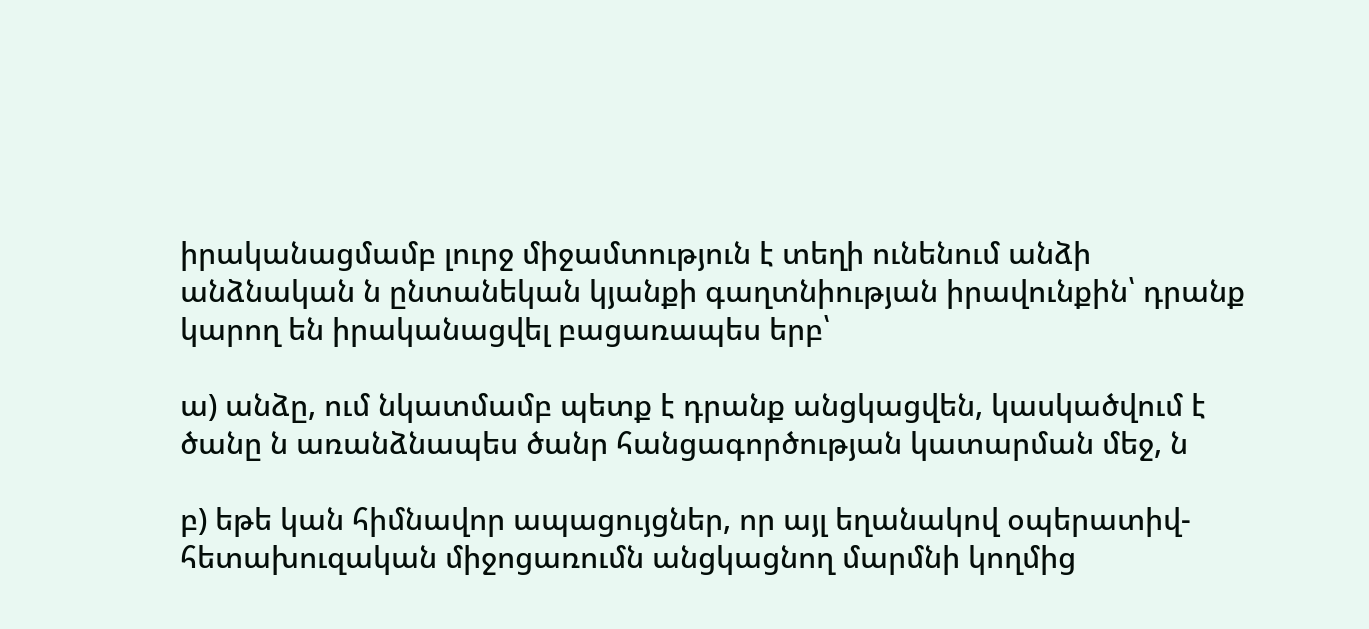իրականացմամբ լուրջ միջամտություն է տեղի ունենում անձի անձնական ն ընտանեկան կյանքի գաղտնիության իրավունքին՝ դրանք կարող են իրականացվել բացառապես երբ՝

ա) անձը, ում նկատմամբ պետք է դրանք անցկացվեն, կասկածվում է ծանը ն առանձնապես ծանր հանցագործության կատարման մեջ, ն

բ) եթե կան հիմնավոր ապացույցներ, որ այլ եղանակով օպերատիվ-հետախուզական միջոցառումն անցկացնող մարմնի կողմից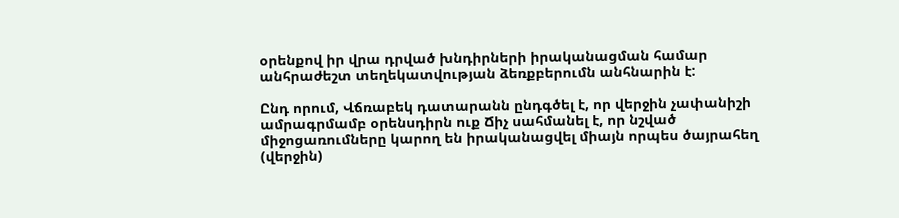օրենքով իր վրա դրված խնդիրների իրականացման համար անհրաժեշտ տեղեկատվության ձեռքբերումն անհնարին է:

Ընդ որում, Վճռաբեկ դատարանն ընդգծել է, որ վերջին չափանիշի ամրագրմամբ օրենսդիրն ուք Ճիչ սահմանել է, որ նշված միջոցառումները կարող են իրականացվել միայն որպես ծայրահեղ (վերջին)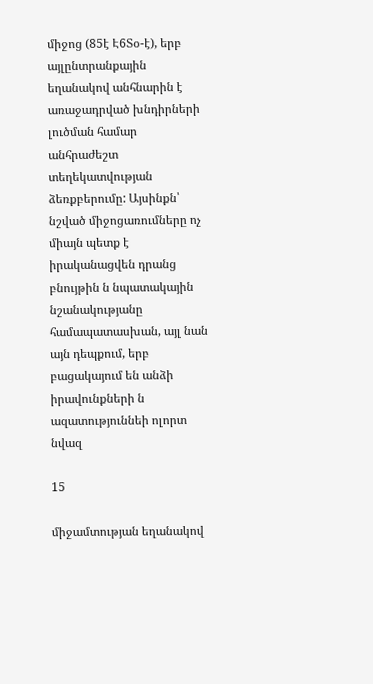միջոց (85է Է6Տօ-է), երբ այլընտրանքային եղանակով անհնարին է առաջադրված խնդիրների լուծման համար անհրաժեշտ տեղեկատվության ձեռքբերումը: Այսինքն՝ նշված միջոցառումները ոչ միայն պետք է իրականացվեն դրանց բնույթին ն նպատակային նշանակությանը համապատասխան, այլ նան այն դեպքում, երբ բացակայում են անձի իրավունքների ն ազատություննեի ոլորտ նվազ

15

միջամտության եղանակով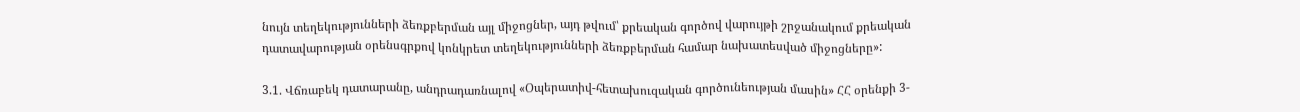նույն տեղեկությունների ձեռքբերման այլ միջոցներ, այդ թվում՝ քրեական գործով վարույթի շրջանակում քրեական դատավարության օրենսգրքով կոնկրետ տեղեկությունների ձեռքբերման համար նախատեսված միջոցները»:

3.1. Վճռաբեկ դատարանը, անդրադառնալով «Օպերատիվ-հետախուզական գործունեության մասին» ՀՀ օրենքի 3-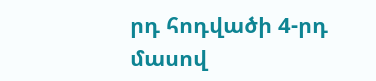րդ հոդվածի 4-րդ մասով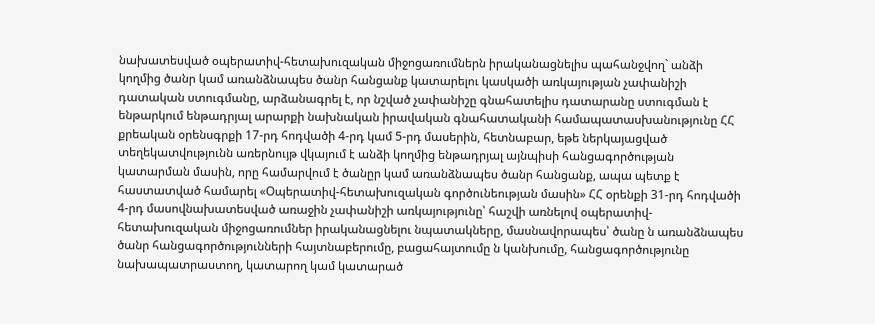նախատեսված օպերատիվ-հետախուզական միջոցառումներն իրականացնելիս պահանջվող` անձի կողմից ծանր կամ առանձնապես ծանր հանցանք կատարելու կասկածի առկայության չափանիշի դատական ստուգմանը, արձանագրել է, որ նշված չափանիշը գնահատելիս դատարանը ստուգման է ենթարկում ենթադրյալ արարքի նախնական իրավական գնահատականի համապատասխանությունը ՀՀ քրեական օրենսգրքի 17-րդ հոդվածի 4-րդ կամ 5-րդ մասերին, հետնաբար, եթե ներկայացված տեղեկատվությունն առերնույթ վկայում է անձի կողմից ենթադրյալ այնպիսի հանցագործության կատարման մասին, որը համարվում է ծանըր կամ առանձնապես ծանր հանցանք, ապա պետք է հաստատված համարել «Օպերատիվ-հետախուզական գործունեության մասին» ՀՀ օրենքի 31-րդ հոդվածի 4-րդ մասովնախատեսված առաջին չափանիշի առկայությունը՝ հաշվի առնելով օպերատիվ-հետախուզական միջոցառումներ իրականացնելու նպատակները, մասնավորապես՝ ծանը ն առանձնապես ծանր հանցագործությունների հայտնաբերումը, բացահայտումը ն կանխումը, հանցագործությունը նախապատրաստող, կատարող կամ կատարած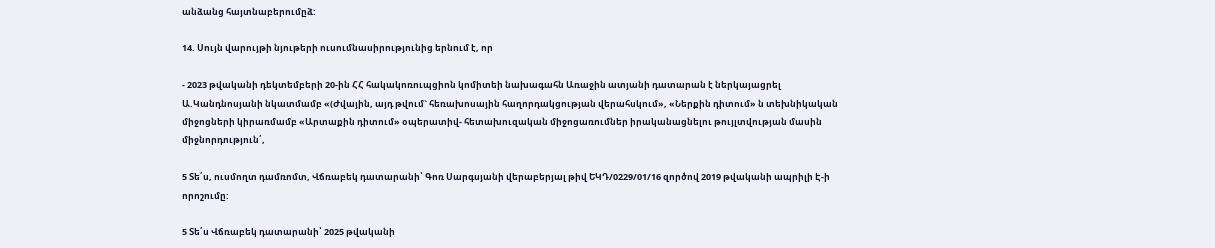անձանց հայտնաբերումըձ:

14. Սույն վարույթի նյութերի ուսումնասիրությունից երնում է, որ

- 2023 թվականի դեկտեմբերի 20-ին ՀՀ հակակոռուպցիոն կոմիտեի նախագահն Առաջին ատյանի դատարան է ներկայացրել Ա.Կանդնոսյանի նկատմամբ «(Ժվային, այդ թվում` հեռախոսային հաղորդակցության վերահսկում», «Ներքին դիտում» ն տեխնիկական միջոցների կիրառմամբ «Արտաքին դիտում» օպերատիվ- հետախուզական միջոցառումներ իրականացնելու թույլտվության մասին միջնորդություն՛,

5 Տե՛ս, ուսմողտ դամռոմտ, Վճռաբեկ դատարանի՝ Գոռ Սարգսյանի վերաբերյալ թիվ ԵԿԴ/0229/01/16 զործով 2019 թվականի ապրիլի Է-ի որոշումը:

5 Տե՛ս Վճռաբեկ դատարանի՝ 2025 թվականի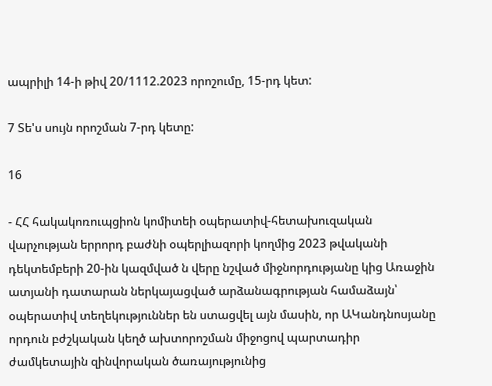ապրիլի 14-ի թիվ 20/1112.2023 որոշումը, 15-րդ կետ:

7 Տե'ս սույն որոշման 7-րդ կետը:

16

- ՀՀ հակակոռուպցիոն կոմիտեի օպերատիվ-հետախուզական վարչության երրորդ բաժնի օպերլիազորի կողմից 2023 թվականի դեկտեմբերի 20-ին կազմված ն վերը նշված միջնորդությանը կից Առաջին ատյանի դատարան ներկայացված արձանագրության համաձայն՝ օպերատիվ տեղեկություններ են ստացվել այն մասին, որ ԱԿանդնոսյանը որդուն բժշկական կեղծ ախտորոշման միջոցով պարտադիր ժամկետային զինվորական ծառայությունից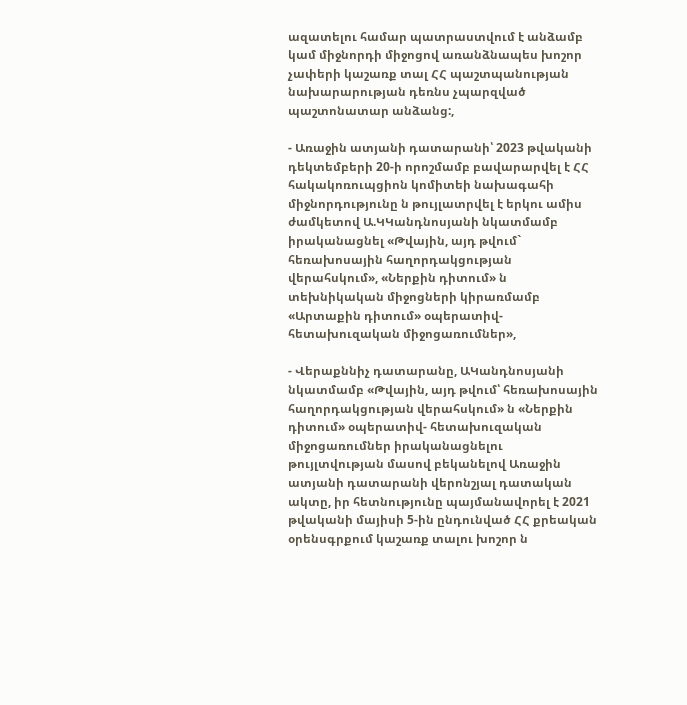ազատելու համար պատրաստվում է անձամբ կամ միջնորդի միջոցով առանձնապես խոշոր չափերի կաշառք տալ ՀՀ պաշտպանության նախարարության դեռնս չպարզված պաշտոնատար անձանց:,

- Առաջին ատյանի դատարանի՝ 2023 թվականի դեկտեմբերի 20-ի որոշմամբ բավարարվել է ՀՀ հակակոռուպցիոն կոմիտեի նախագահի միջնորդությունը ն թույլատրվել է երկու ամիս ժամկետով Ա.ԿԿանդնոսյանի նկատմամբ իրականացնել «Թվային, այդ թվում` հեռախոսային հաղորդակցության վերահսկում», «Ներքին դիտում» ն տեխնիկական միջոցների կիրառմամբ «Արտաքին դիտում» օպերատիվ- հետախուզական միջոցառումներ»,

- Վերաքննիչ դատարանը, ԱԿանդնոսյանի նկատմամբ «Թվային, այդ թվում՝ հեռախոսային հաղորդակցության վերահսկում» ն «Ներքին դիտում» օպերատիվ- հետախուզական միջոցառումներ իրականացնելու թույլտվության մասով բեկանելով Առաջին ատյանի դատարանի վերոնշյալ դատական ակտը, իր հետնությունը պայմանավորել է 2021 թվականի մայիսի 5-ին ընդունված ՀՀ քրեական օրենսգրքում կաշառք տալու խոշոր ն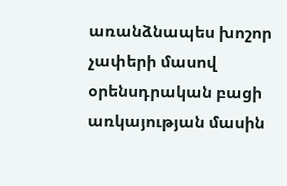առանձնապես խոշոր չափերի մասով օրենսդրական բացի առկայության մասին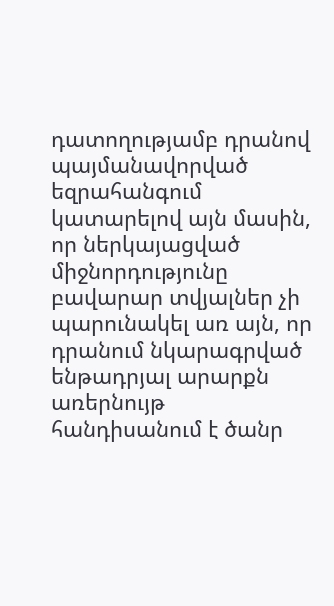դատողությամբ դրանով պայմանավորված եզրահանգում կատարելով այն մասին, որ ներկայացված միջնորդությունը բավարար տվյալներ չի պարունակել առ այն, որ դրանում նկարագրված ենթադրյալ արարքն առերնույթ հանդիսանում է ծանր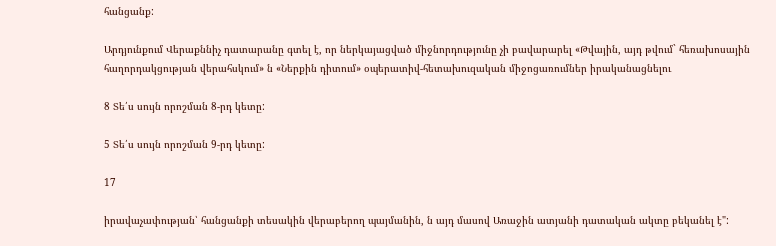հանցանք:

Արդյունքում Վերաքննիչ դատարանը գտել է, որ ներկայացված միջնորդությունը չի բավարարել «Թվային, այդ թվում` հեռախոսային հաղորդակցության վերահսկում» ն «Ներքին դիտում» օպերատիվ-հետախուզական միջոցառումներ իրականացնելու

8 Տե՛ս սույն որոշման 8-րդ կետը:

5 Տե՛ս սույն որոշման 9-րդ կետը:

17

իրավաչափության՝ հանցանքի տեսակին վերաբերող պայմանին, ն այդ մասով Առաջին ատյանի դատական ակտը բեկանել է":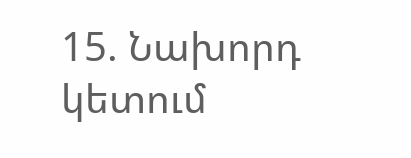15. Նախորդ կետում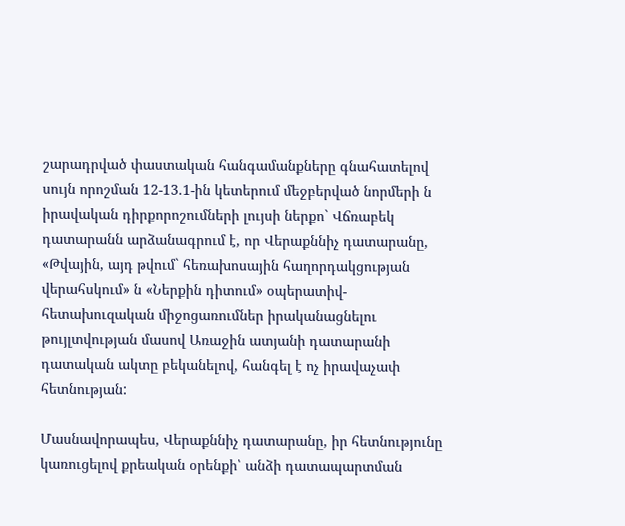շարադրված փաստական հանգամանքները գնահատելով սույն որոշման 12-13.1-ին կետերում մեջբերված նորմերի ն իրավական դիրքորոշումների լույսի ներքո` Վճռաբեկ դատարանն արձանագրում է, որ Վերաքննիչ դատարանը, «Թվային, այդ թվում` հեռախոսային հաղորդակցության վերահսկում» ն «Ներքին դիտում» օպերատիվ-հետախուզական միջոցառումներ իրականացնելու թույլտվության մասով Առաջին ատյանի դատարանի դատական ակտը բեկանելով, հանգել է ոչ իրավաչափ հետնության:

Մասնավորապես, Վերաքննիչ դատարանը, իր հետնությունը կառուցելով քրեական օրենքի՝ անձի դատապարտման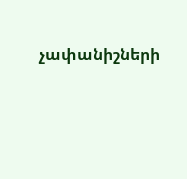չափանիշների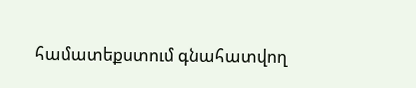համատեքստում գնահատվող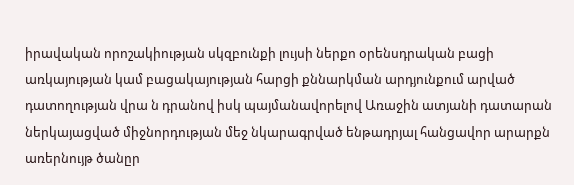իրավական որոշակիության սկզբունքի լույսի ներքո օրենսդրական բացի առկայության կամ բացակայության հարցի քննարկման արդյունքում արված դատողության վրա ն դրանով իսկ պայմանավորելով Առաջին ատյանի դատարան ներկայացված միջնորդության մեջ նկարագրված ենթադրյալ հանցավոր արարքն առերնույթ ծանըր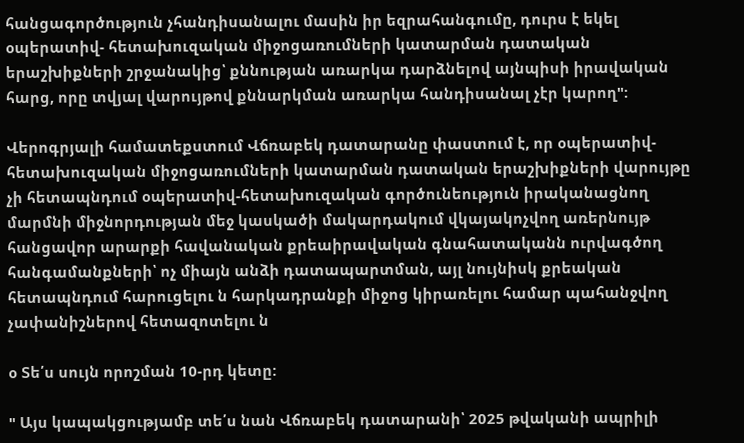հանցագործություն չհանդիսանալու մասին իր եզրահանգումը, դուրս է եկել օպերատիվ- հետախուզական միջոցառումների կատարման դատական երաշխիքների շրջանակից՝ քննության առարկա դարձնելով այնպիսի իրավական հարց, որը տվյալ վարույթով քննարկման առարկա հանդիսանալ չէր կարող":

Վերոգրյալի համատեքստում Վճռաբեկ դատարանը փաստում է, որ օպերատիվ- հետախուզական միջոցառումների կատարման դատական երաշխիքների վարույթը չի հետապնդում օպերատիվ-հետախուզական գործունեություն իրականացնող մարմնի միջնորդության մեջ կասկածի մակարդակում վկայակոչվող առերնույթ հանցավոր արարքի հավանական քրեաիրավական գնահատականն ուրվագծող հանգամանքների՝ ոչ միայն անձի դատապարտման, այլ նույնիսկ քրեական հետապնդում հարուցելու ն հարկադրանքի միջոց կիրառելու համար պահանջվող չափանիշներով հետազոտելու ն

օ Տե՛ս սույն որոշման 10-րդ կետը:

" Այս կապակցությամբ տե՛ս նան Վճռաբեկ դատարանի՝ 2025 թվականի ապրիլի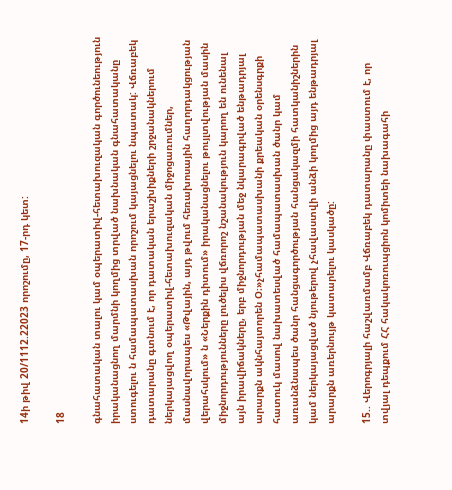14ի թիվ 20/1112.22023 որոշումը, 17-րդ կետ:

18

գնահատական տալու կամ օպերատիվ-հետախուզական գործունեություն իրականացնող մարմնի կողմից տրված նախնական գնահատականը ստուգելու ն համապատասխան որոշում կայացնելու նպատակ: Վճռաբեկ դատարանը գտնում է, որ դատական երաշխիքների շրջանակներում ներկայացվող օպերատիվ-հետախուզական միջոցառումներ, մասնավորապես «Թվային, այդ թվում հեռախոսային հաղորդակցության վերահսկում» ն «Ներքին դիտում» իրականացնելու թույլտվության մասին միջնորդությունները լուծելիս վճռորոշ նշանակություն կարող են ունենալ այն իրավիճակները, երբ միջնորդության մեջ նկարագրված ենթադրյալ արարքն ակնհայտորեն Օ։»չհամապատասխանի քրեական օրենսգրքի հատուկ մասով նախատեսված համապատասխան ծանր կամ առանձնապես ծանր հանցագործության հանցակազմի հատկանիշներին կամ ներկայացված նյութերով չհավաստվի անձի կողմից այդ ենթադրյալ արարքն առերնույթ կատարելու կասկածը:

15.. Վերոգրյալի հաշվառմամբ Վճռաբեկ դատարանը փաստում է, որ տվյալ դեպքում ՀՀ հակակոռուպցիոն կոմիտեի նախագահի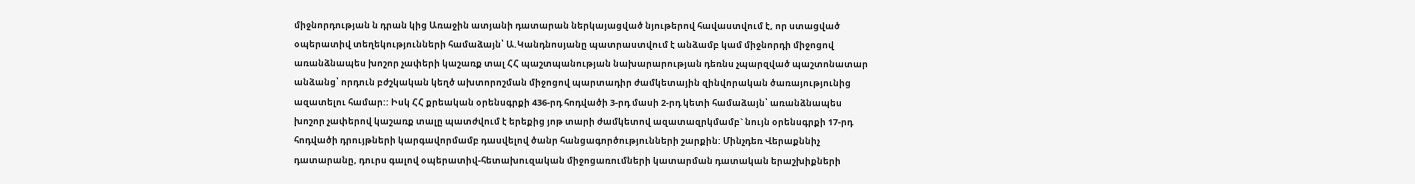միջնորդության ն դրան կից Առաջին ատյանի դատարան ներկայացված նյութերով հավաստվում է, որ ստացված օպերատիվ տեղեկությունների համաձայն՝ Ա.Կանդնոսյանը պատրաստվում է անձամբ կամ միջնորդի միջոցով առանձնապես խոշոր չափերի կաշառք տալ ՀՀ պաշտպանության նախարարության դեռնս չպարզված պաշտոնատար անձանց՝ որդուն բժշկական կեղծ ախտորոշման միջոցով պարտադիր ժամկետային զինվորական ծառայությունից ազատելու համար:: Իսկ ՀՀ քրեական օրենսգրքի 436-րդ հոդվածի 3-րդ մասի 2-րդ կետի համաձայն՝ առանձնապես խոշոր չափերով կաշառք տալը պատժվում է երեքից յոթ տարի ժամկետով ազատազրկմամբ` նույն օրենսգրքի 17-րդ հոդվածի դրույթների կարգավորմամբ դասվելով ծանր հանցագործությունների շարքին: Մինչդեռ Վերաքննիչ դատարանը, դուրս գալով օպերատիվ-հետախուզական միջոցառումների կատարման դատական երաշխիքների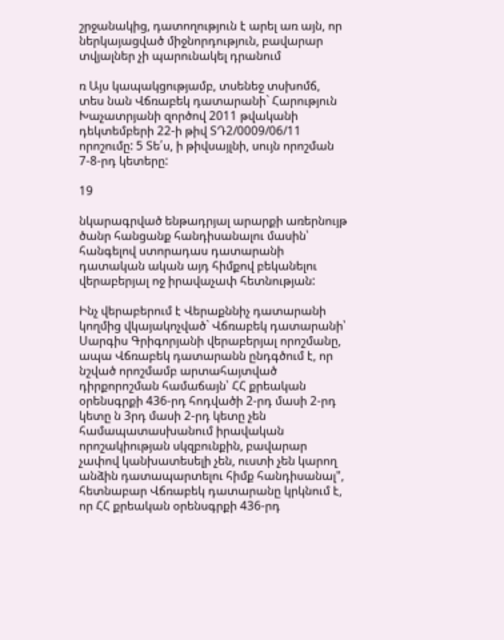շրջանակից, դատողություն է արել առ այն, որ ներկայացված միջնորդություն, բավարար տվյալներ չի պարունակել դրանում

ռ Այս կապակցությամբ, տսենեջ տսխոմճ, տես նան Վճռաբեկ դատարանի` Հարություն Խաչատրյանի զործով 2011 թվականի դեկտեմբերի 22-ի թիվ ՏԴ2/0009/06/11 որոշումը: 5 Տե՛ս, ի թիվսայլնի, սույն որոշման 7-8-րդ կետերը:

19

նկարագրված ենթադրյալ արարքի առերնույթ ծանր հանցանք հանդիսանալու մասին՝ հանգելով ստորադաս դատարանի դատական ական այդ հիմքով բեկանելու վերաբերյալ ոջ իրավաչափ հետնության:

Ինչ վերաբերում է Վերաքննիչ դատարանի կողմից վկայակոչված` Վճռաբեկ դատարանի՝ Սարգիս Գրիգորյանի վերաբերյալ որոշմանը, ապա Վճռաբեկ դատարանն ընդգծում է, որ նշված որոշմամբ արտահայտված դիրքորոշման համաճայն՝ ՀՀ քրեական օրենսգրքի 436-րդ հոդվածի 2-րդ մասի 2-րդ կետը ն 3րդ մասի 2-րդ կետը չեն համապատասխանում իրավական որոշակիության սկզբունքին, բավարար չափով կանխատեսելի չեն, ուստի չեն կարող անձին դատապարտելու հիմք հանդիսանալ", հետնաբար Վճռաբեկ դատարանը կրկնում է, որ ՀՀ քրեական օրենսգրքի 436-րդ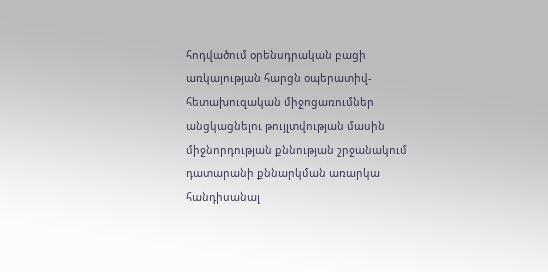հոդվածում օրենսդրական բացի առկայության հարցն օպերատիվ-հետախուզական միջոցառումներ անցկացնելու թույլտվության մասին միջնորդության քննության շրջանակում դատարանի քննարկման առարկա հանդիսանալ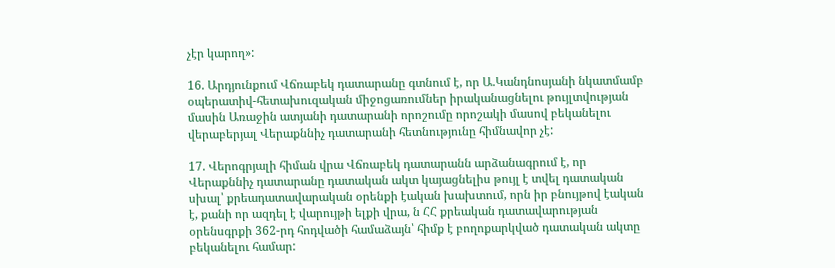չէր կարող»:

16. Արդյունքում Վճռաբեկ դատարանը գտնում է, որ Ա.Կանդնոսյանի նկատմամբ օպերատիվ-հետախուզական միջոցառումներ իրականացնելու թույլտվության մասին Առաջին ատյանի դատարանի որոշումը որոշակի մասով բեկանելու վերաբերյալ Վերաքննիչ դատարանի հետնությունը հիմնավոր չէ:

17. Վերոգրյալի հիման վրա Վճռաբեկ դատարանն արձանագրում է, որ Վերաքննիչ դատարանը դատական ակտ կայացնելիս թույլ է տվել դատական սխալ՝ քրեադատավարական օրենքի էական խախտում, որն իր բնույթով էական է, քանի որ ազդել է վարույթի ելքի վրա, ն ՀՀ քրեական դատավարության օրենսգրքի 362-րդ հոդվածի համաձայն՝ հիմք է բողոքարկված դատական ակտը բեկանելու համար: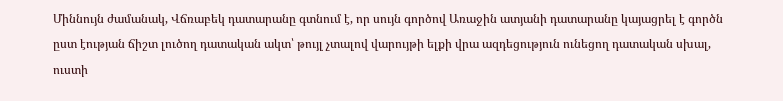Միննույն ժամանակ, Վճռաբեկ դատարանը գտնում է, որ սույն գործով Առաջին ատյանի դատարանը կայացրել է գործն ըստ էության ճիշտ լուծող դատական ակտ՝ թույլ չտալով վարույթի ելքի վրա ազդեցություն ունեցող դատական սխալ, ուստի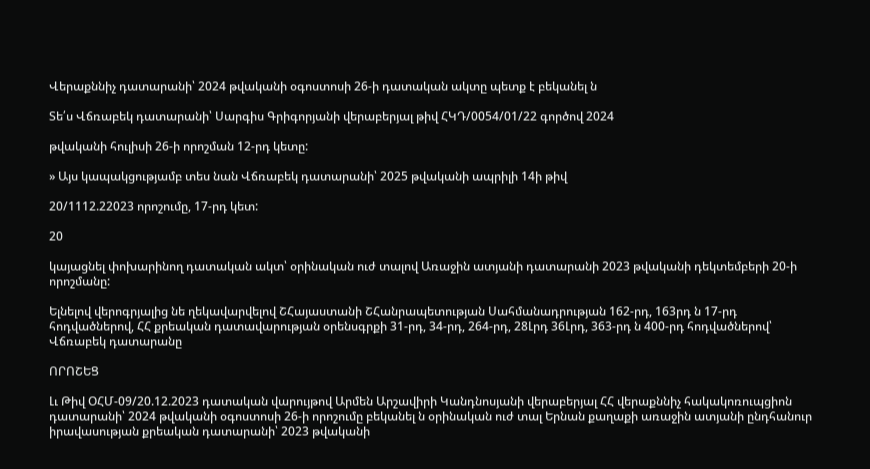Վերաքննիչ դատարանի՝ 2024 թվականի օգոստոսի 26-ի դատական ակտը պետք է բեկանել ն

Տե՛ս Վճռաբեկ դատարանի՝ Սարգիս Գրիգորյանի վերաբերյալ թիվ ՀԿԴ/0054/01/22 գործով 2024

թվականի հուլիսի 26-ի որոշման 12-րդ կետը:

» Այս կապակցությամբ տես նան Վճռաբեկ դատարանի՝ 2025 թվականի ապրիլի 14ի թիվ

20/1112.22023 որոշումը, 17-րդ կետ:

20

կայացնել փոխարինող դատական ակտ՝ օրինական ուժ տալով Առաջին ատյանի դատարանի 2023 թվականի դեկտեմբերի 20-ի որոշմանը:

Ելնելով վերոգրյալից նե ղեկավարվելով ՇՀայաստանի ՇՀանրապետության Սահմանադրության 162-րդ, 163րդ ն 17-րդ հոդվածներով, ՀՀ քրեական դատավարության օրենսգրքի 31-րդ, 34-րդ, 264-րդ, 28Լրդ 36Լրդ, 363-րդ ն 400-րդ հոդվածներով՝ Վճռաբեկ դատարանը

ՈՐՈՇԵՑ

Լւ Թիվ ՕՀՄ-09/20.12.2023 դատական վարույթով Արմեն Արշավիրի Կանդնոսյանի վերաբերյալ ՀՀ վերաքննիչ հակակոռուպցիոն դատարանի՝ 2024 թվականի օգոստոսի 26-ի որոշումը բեկանել ն օրինական ուժ տալ Երնան քաղաքի առաջին ատյանի ընդհանուր իրավասության քրեական դատարանի՝ 2023 թվականի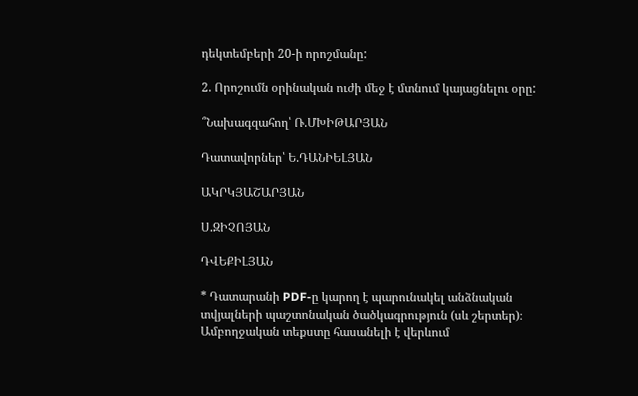դեկտեմբերի 20-ի որոշմանը:

2. Որոշումն օրինական ուժի մեջ է մտնում կայացնելու օրը:

՞Նախագզահող՝ Ռ.ՄԽԻԹԱՐՅԱՆ

Դատավորներ՝ Ե.ԴԱՆԻԵԼՅԱՆ

ԱԿՐԿՅԱՇԱՐՅԱՆ

Ս.ԶԻՉՈՅԱՆ

ԴՎԵՔԻԼՅԱՆ

* Դատարանի PDF-ը կարող է պարունակել անձնական տվյալների պաշտոնական ծածկագրություն (սև շերտեր)։ Ամբողջական տեքստը հասանելի է վերևում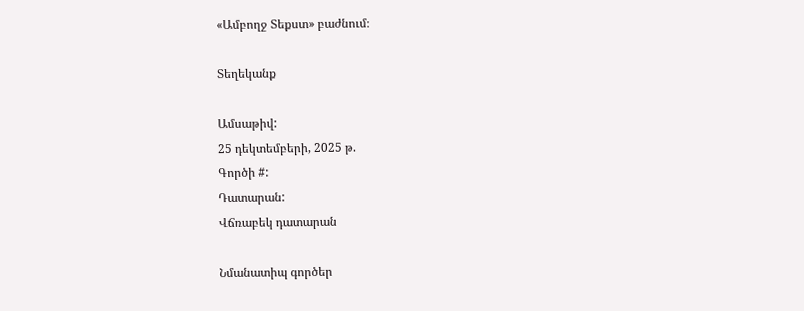«Ամբողջ Տեքստ» բաժնում։

Տեղեկանք

Ամսաթիվ:
25 դեկտեմբերի, 2025 թ.
Գործի #:
Դատարան:
Վճռաբեկ դատարան

Նմանատիպ գործեր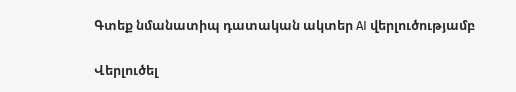Գտեք նմանատիպ դատական ակտեր AI վերլուծությամբ

Վերլուծել